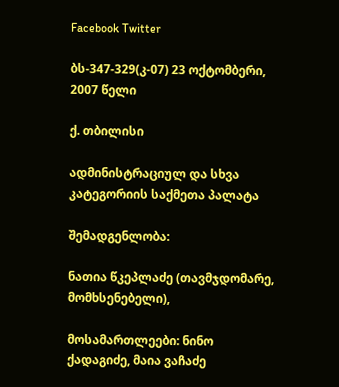Facebook Twitter

ბს-347-329(კ-07) 23 ოქტომბერი, 2007 წელი

ქ. თბილისი

ადმინისტრაციულ და სხვა კატეგორიის საქმეთა პალატა

შემადგენლობა:

ნათია წკეპლაძე (თავმჯდომარე, მომხსენებელი),

მოსამართლეები: ნინო ქადაგიძე, მაია ვაჩაძე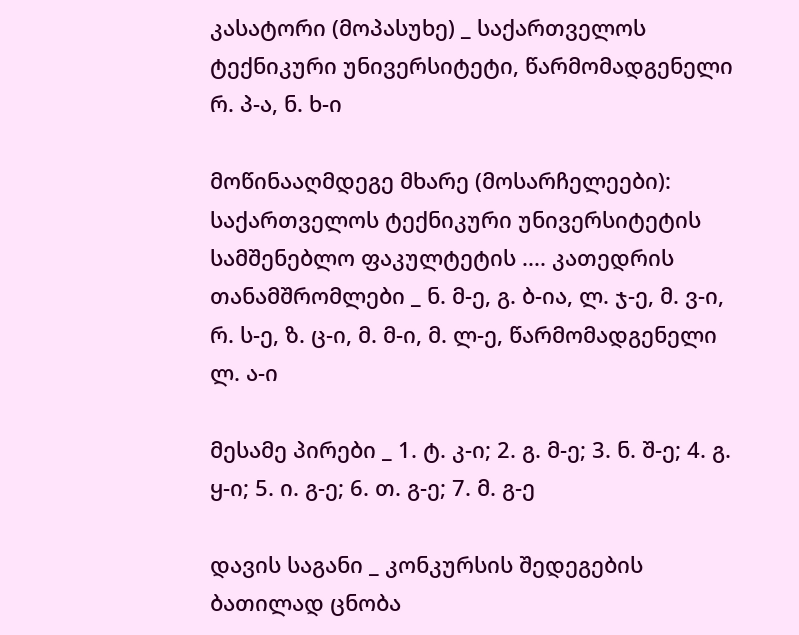კასატორი (მოპასუხე) _ საქართველოს ტექნიკური უნივერსიტეტი, წარმომადგენელი რ. პ-ა, ნ. ხ-ი

მოწინააღმდეგე მხარე (მოსარჩელეები): საქართველოს ტექნიკური უნივერსიტეტის სამშენებლო ფაკულტეტის .... კათედრის თანამშრომლები _ ნ. მ-ე, გ. ბ-ია, ლ. ჯ-ე, მ. ვ-ი, რ. ს-ე, ზ. ც-ი, მ. მ-ი, მ. ლ-ე, წარმომადგენელი ლ. ა-ი

მესამე პირები _ 1. ტ. კ-ი; 2. გ. მ-ე; 3. ნ. შ-ე; 4. გ. ყ-ი; 5. ი. გ-ე; 6. თ. გ-ე; 7. მ. გ-ე

დავის საგანი _ კონკურსის შედეგების ბათილად ცნობა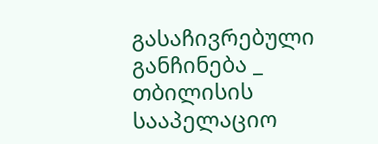გასაჩივრებული განჩინება _ თბილისის სააპელაციო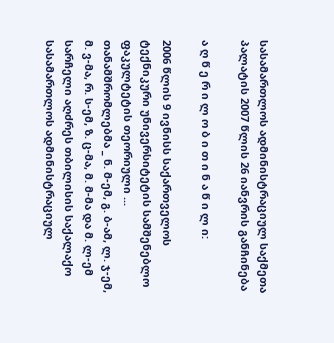სასამართლოს ადმინისტრაციულ საქმეთა პალატის 2007 წლის 26 იანვრის განჩინება

ა ღ წ ე რ ი ლ ო ბ ი თ ი ნ ა წ ი ლ ი:

2006 წლის 9 ივნისს საქართველოს ტექნიკური უნივერსიტეტის სამშენებლო ფაკულტეტის თეორიული ... თანამშრომლებმა _ ნ. მ-ემ, გ. ბ-ამ, ლ. ჯ-ემ, მ. ვ-მა, რ. ს-ემ, ზ. ც-მა, მ. მ-მა და მ. ლ-ემ სარჩელი აღძრეს თბილისის საქალაქო სასამართლოს ადმინისტრაციულ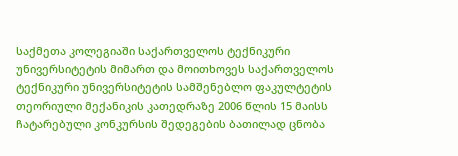საქმეთა კოლეგიაში საქართველოს ტექნიკური უნივერსიტეტის მიმართ და მოითხოვეს საქართველოს ტექნიკური უნივერსიტეტის სამშენებლო ფაკულტეტის თეორიული მექანიკის კათედრაზე 2006 წლის 15 მაისს ჩატარებული კონკურსის შედეგების ბათილად ცნობა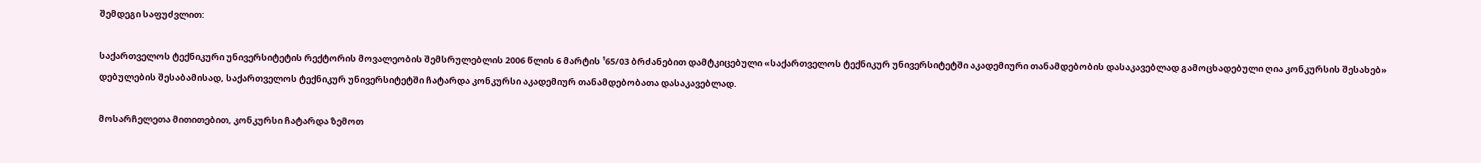შემდეგი საფუძვლით:

საქართველოს ტექნიკური უნივერსიტეტის რექტორის მოვალეობის შემსრულებლის 2006 წლის 6 მარტის ¹65/03 ბრძანებით დამტკიცებული «საქართველოს ტექნიკურ უნივერსიტეტში აკადემიური თანამდებობის დასაკავებლად გამოცხადებული ღია კონკურსის შესახებ» დებულების შესაბამისად, საქართველოს ტექნიკურ უნივერსიტეტში ჩატარდა კონკურსი აკადემიურ თანამდებობათა დასაკავებლად.

მოსარჩელეთა მითითებით, კონკურსი ჩატარდა ზემოთ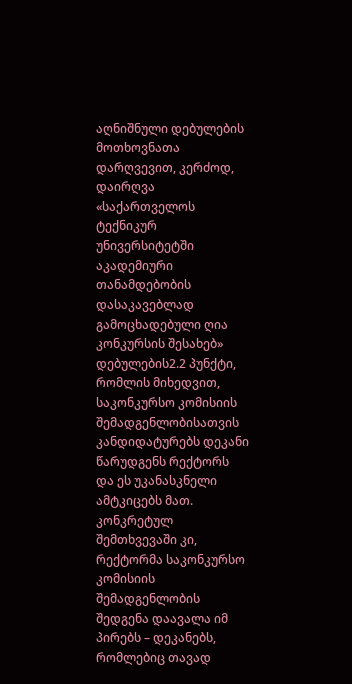აღნიშნული დებულების მოთხოვნათა დარღვევით, კერძოდ, დაირღვა «საქართველოს ტექნიკურ უნივერსიტეტში აკადემიური თანამდებობის დასაკავებლად გამოცხადებული ღია კონკურსის შესახებ» დებულების2.2 პუნქტი, რომლის მიხედვით, საკონკურსო კომისიის შემადგენლობისათვის კანდიდატურებს დეკანი წარუდგენს რექტორს და ეს უკანასკნელი ამტკიცებს მათ. კონკრეტულ შემთხვევაში კი, რექტორმა საკონკურსო კომისიის შემადგენლობის შედგენა დაავალა იმ პირებს – დეკანებს, რომლებიც თავად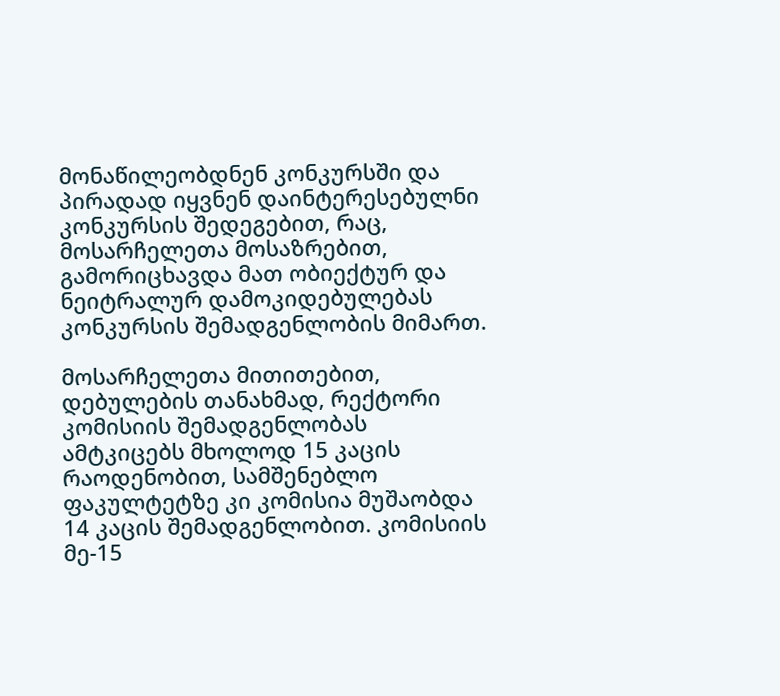მონაწილეობდნენ კონკურსში და პირადად იყვნენ დაინტერესებულნი კონკურსის შედეგებით, რაც, მოსარჩელეთა მოსაზრებით, გამორიცხავდა მათ ობიექტურ და ნეიტრალურ დამოკიდებულებას კონკურსის შემადგენლობის მიმართ.

მოსარჩელეთა მითითებით, დებულების თანახმად, რექტორი კომისიის შემადგენლობას ამტკიცებს მხოლოდ 15 კაცის რაოდენობით, სამშენებლო ფაკულტეტზე კი კომისია მუშაობდა 14 კაცის შემადგენლობით. კომისიის მე-15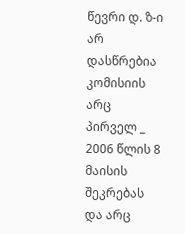წევრი დ. ზ-ი არ დასწრებია კომისიის არც პირველ _ 2006 წლის 8 მაისის შეკრებას და არც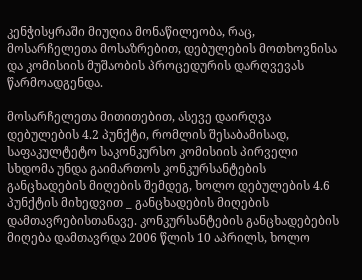კენჭისყრაში მიუღია მონაწილეობა, რაც, მოსარჩელეთა მოსაზრებით, დებულების მოთხოვნისა და კომისიის მუშაობის პროცედურის დარღვევას წარმოადგენდა.

მოსარჩელეთა მითითებით, ასევე დაირღვა დებულების 4.2 პუნქტი, რომლის შესაბამისად, საფაკულტეტო საკონკურსო კომისიის პირველი სხდომა უნდა გაიმართოს კონკურსანტების განცხადების მიღების შემდეგ, ხოლო დებულების 4.6 პუნქტის მიხედვით _ განცხადების მიღების დამთავრებისთანავე. კონკურსანტების განცხადებების მიღება დამთავრდა 2006 წლის 10 აპრილს, ხოლო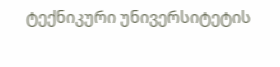ტექნიკური უნივერსიტეტის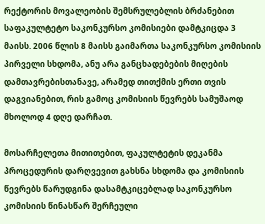რექტორის მოვალეობის შემსრულებლის ბრძანებით საფაკულტეტო საკონკურსო კომისიები დამტკიცდა 3 მაისს. 2006 წლის 8 მაისს გაიმართა საკონკურსო კომისიის პირველი სხდომა, ანუ არა განცხადებების მიღების დამთავრებისთანავე, არამედ თითქმის ერთი თვის დაგვიანებით, რის გამოც კომისიის წევრებს სამუშაოდ მხოლოდ 4 დღე დარჩათ.

მოსარჩელეთა მითითებით, ფაკულტეტის დეკანმა პროცედურის დარღვევით გახსნა სხდომა და კომისიის წევრებს წარუდგინა დასამტკიცებლად საკონკურსო კომისიის წინასწარ შერჩეული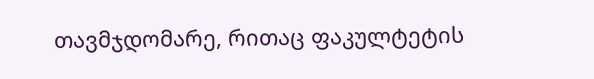თავმჯდომარე, რითაც ფაკულტეტის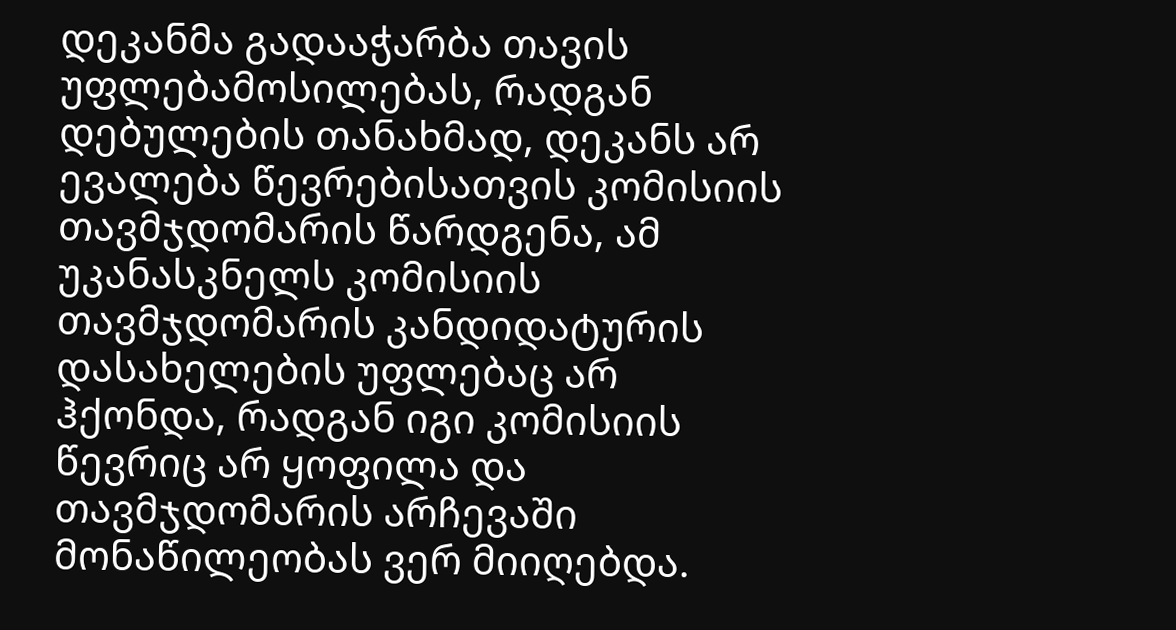დეკანმა გადააჭარბა თავის უფლებამოსილებას, რადგან დებულების თანახმად, დეკანს არ ევალება წევრებისათვის კომისიის თავმჯდომარის წარდგენა, ამ უკანასკნელს კომისიის თავმჯდომარის კანდიდატურის დასახელების უფლებაც არ ჰქონდა, რადგან იგი კომისიის წევრიც არ ყოფილა და თავმჯდომარის არჩევაში მონაწილეობას ვერ მიიღებდა.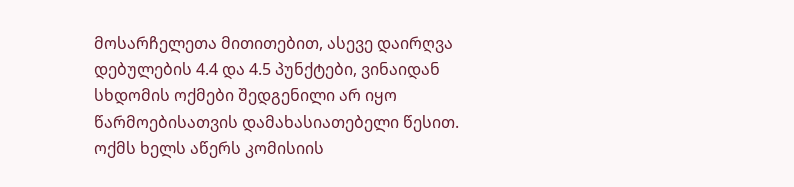მოსარჩელეთა მითითებით, ასევე დაირღვა დებულების 4.4 და 4.5 პუნქტები, ვინაიდან სხდომის ოქმები შედგენილი არ იყო წარმოებისათვის დამახასიათებელი წესით. ოქმს ხელს აწერს კომისიის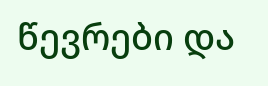წევრები და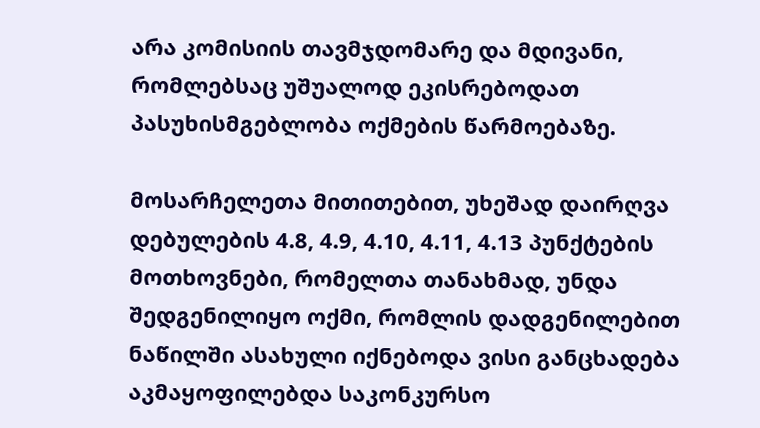არა კომისიის თავმჯდომარე და მდივანი, რომლებსაც უშუალოდ ეკისრებოდათ პასუხისმგებლობა ოქმების წარმოებაზე.

მოსარჩელეთა მითითებით, უხეშად დაირღვა დებულების 4.8, 4.9, 4.10, 4.11, 4.13 პუნქტების მოთხოვნები, რომელთა თანახმად, უნდა შედგენილიყო ოქმი, რომლის დადგენილებით ნაწილში ასახული იქნებოდა ვისი განცხადება აკმაყოფილებდა საკონკურსო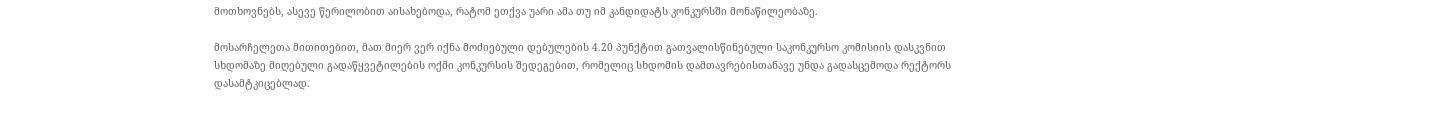მოთხოვნებს, ასევე წერილობით აისახებოდა, რატომ ეთქვა უარი ამა თუ იმ კანდიდატს კონკურსში მონაწილეობაზე.

მოსარჩელეთა მითითებით, მათ მიერ ვერ იქნა მოძიებული დებულების 4.20 პუნქტით გათვალისწინებული საკონკურსო კომისიის დასკვნით სხდომაზე მიღებული გადაწყვეტილების ოქმი კონკურსის შედეგებით, რომელიც სხდომის დამთავრებისთანავე უნდა გადასცემოდა რექტორს დასამტკიცებლად.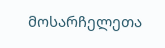მოსარჩელეთა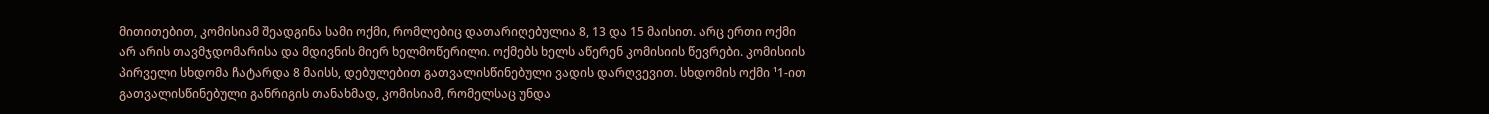მითითებით, კომისიამ შეადგინა სამი ოქმი, რომლებიც დათარიღებულია 8, 13 და 15 მაისით. არც ერთი ოქმი არ არის თავმჯდომარისა და მდივნის მიერ ხელმოწერილი. ოქმებს ხელს აწერენ კომისიის წევრები. კომისიის პირველი სხდომა ჩატარდა 8 მაისს, დებულებით გათვალისწინებული ვადის დარღვევით. სხდომის ოქმი ¹1-ით გათვალისწინებული განრიგის თანახმად, კომისიამ, რომელსაც უნდა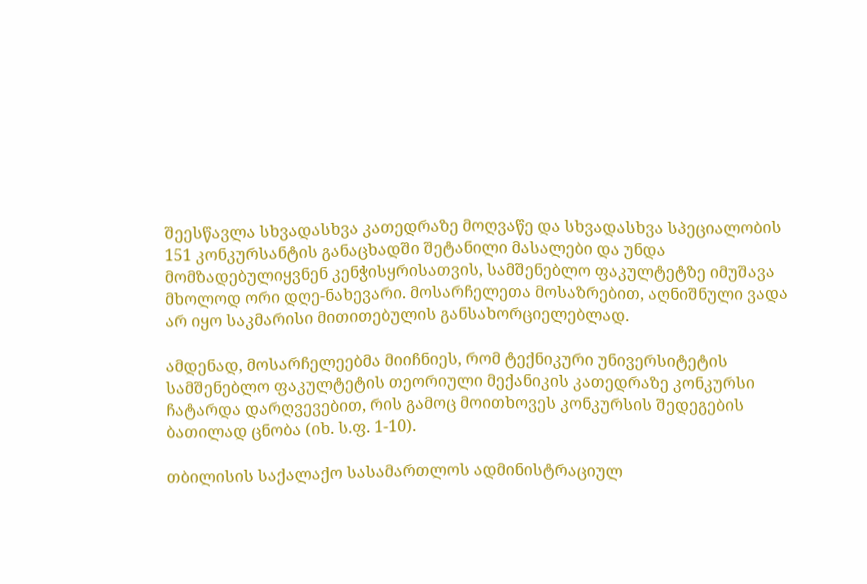შეესწავლა სხვადასხვა კათედრაზე მოღვაწე და სხვადასხვა სპეციალობის 151 კონკურსანტის განაცხადში შეტანილი მასალები და უნდა მომზადებულიყვნენ კენჭისყრისათვის, სამშენებლო ფაკულტეტზე იმუშავა მხოლოდ ორი დღე-ნახევარი. მოსარჩელეთა მოსაზრებით, აღნიშნული ვადა არ იყო საკმარისი მითითებულის განსახორციელებლად.

ამდენად, მოსარჩელეებმა მიიჩნიეს, რომ ტექნიკური უნივერსიტეტის სამშენებლო ფაკულტეტის თეორიული მექანიკის კათედრაზე კონკურსი ჩატარდა დარღვევებით, რის გამოც მოითხოვეს კონკურსის შედეგების ბათილად ცნობა (იხ. ს.ფ. 1-10).

თბილისის საქალაქო სასამართლოს ადმინისტრაციულ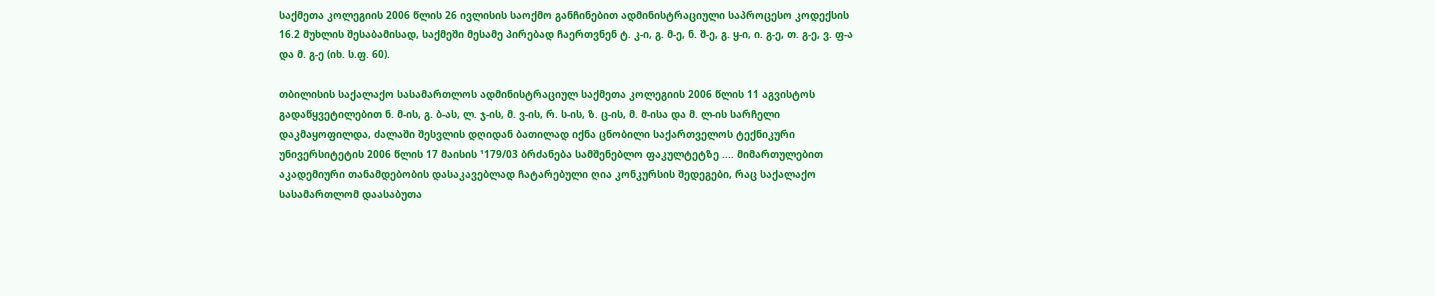საქმეთა კოლეგიის 2006 წლის 26 ივლისის საოქმო განჩინებით ადმინისტრაციული საპროცესო კოდექსის 16.2 მუხლის შესაბამისად, საქმეში მესამე პირებად ჩაერთვნენ ტ. კ-ი, გ. მ-ე, ნ. შ-ე, გ. ყ-ი, ი. გ-ე, თ. გ-ე, ვ. ფ-ა და მ. გ-ე (იხ. ს.ფ. 60).

თბილისის საქალაქო სასამართლოს ადმინისტრაციულ საქმეთა კოლეგიის 2006 წლის 11 აგვისტოს გადაწყვეტილებით ნ. მ-ის, გ. ბ-ას, ლ. ჯ-ის, მ. ვ-ის, რ. ს-ის, ზ. ც-ის, მ. მ-ისა და მ. ლ-ის სარჩელი დაკმაყოფილდა, ძალაში შესვლის დღიდან ბათილად იქნა ცნობილი საქართველოს ტექნიკური უნივერსიტეტის 2006 წლის 17 მაისის ¹179/03 ბრძანება სამშენებლო ფაკულტეტზე .... მიმართულებით აკადემიური თანამდებობის დასაკავებლად ჩატარებული ღია კონკურსის შედეგები, რაც საქალაქო სასამართლომ დაასაბუთა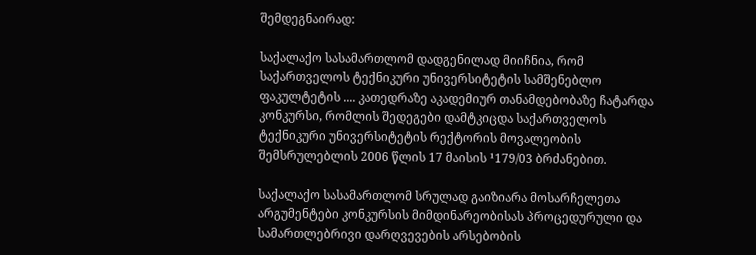შემდეგნაირად:

საქალაქო სასამართლომ დადგენილად მიიჩნია, რომ საქართველოს ტექნიკური უნივერსიტეტის სამშენებლო ფაკულტეტის .... კათედრაზე აკადემიურ თანამდებობაზე ჩატარდა კონკურსი, რომლის შედეგები დამტკიცდა საქართველოს ტექნიკური უნივერსიტეტის რექტორის მოვალეობის შემსრულებლის 2006 წლის 17 მაისის ¹179/03 ბრძანებით.

საქალაქო სასამართლომ სრულად გაიზიარა მოსარჩელეთა არგუმენტები კონკურსის მიმდინარეობისას პროცედურული და სამართლებრივი დარღვევების არსებობის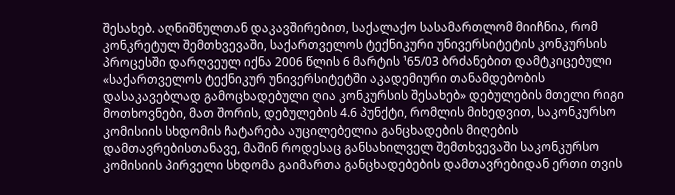შესახებ. აღნიშნულთან დაკავშირებით, საქალაქო სასამართლომ მიიჩნია, რომ კონკრეტულ შემთხვევაში, საქართველოს ტექნიკური უნივერსიტეტის კონკურსის პროცესში დარღვეულ იქნა 2006 წლის 6 მარტის ¹65/03 ბრძანებით დამტკიცებული «საქართველოს ტექნიკურ უნივერსიტეტში აკადემიური თანამდებობის დასაკავებლად გამოცხადებული ღია კონკურსის შესახებ» დებულების მთელი რიგი მოთხოვნები, მათ შორის, დებულების 4.6 პუნქტი, რომლის მიხედვით, საკონკურსო კომისიის სხდომის ჩატარება აუცილებელია განცხადების მიღების დამთავრებისთანავე, მაშინ როდესაც განსახილველ შემთხვევაში საკონკურსო კომისიის პირველი სხდომა გაიმართა განცხადებების დამთავრებიდან ერთი თვის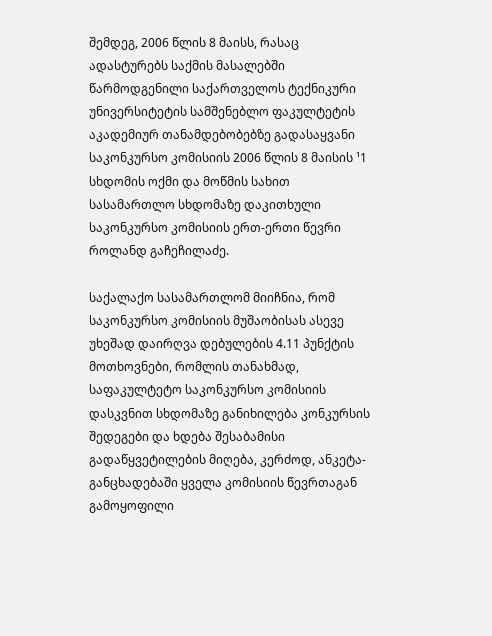შემდეგ, 2006 წლის 8 მაისს, რასაც ადასტურებს საქმის მასალებში წარმოდგენილი საქართველოს ტექნიკური უნივერსიტეტის სამშენებლო ფაკულტეტის აკადემიურ თანამდებობებზე გადასაყვანი საკონკურსო კომისიის 2006 წლის 8 მაისის ¹1 სხდომის ოქმი და მოწმის სახით სასამართლო სხდომაზე დაკითხული საკონკურსო კომისიის ერთ-ერთი წევრი როლანდ გაჩეჩილაძე.

საქალაქო სასამართლომ მიიჩნია, რომ საკონკურსო კომისიის მუშაობისას ასევე უხეშად დაირღვა დებულების 4.11 პუნქტის მოთხოვნები, რომლის თანახმად, საფაკულტეტო საკონკურსო კომისიის დასკვნით სხდომაზე განიხილება კონკურსის შედეგები და ხდება შესაბამისი გადაწყვეტილების მიღება, კერძოდ, ანკეტა-განცხადებაში ყველა კომისიის წევრთაგან გამოყოფილი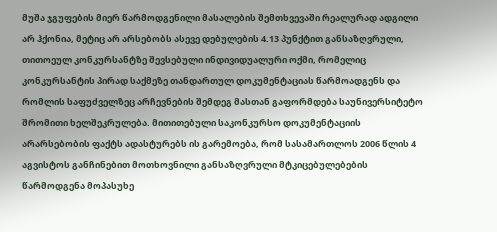მუშა ჯგუფების მიერ წარმოდგენილი მასალების შემთხვევაში რეალურად ადგილი არ ჰქონია, მეტიც არ არსებობს ასევე დებულების 4.13 პუნქტით განსაზღვრული, თითოეულ კონკურსანტზე შევსებული ინდივიდუალური ოქმი, რომელიც კონკურსანტის პირად საქმეზე თანდართულ დოკუმენტაციას წარმოადგენს და რომლის საფუძველზეც არჩევნების შემდეგ მასთან გაფორმდება საუნივერსიტეტო შრომითი ხელშეკრულება. მითითებული საკონკურსო დოკუმენტაციის არარსებობის ფაქტს ადასტურებს ის გარემოება, რომ სასამართლოს 2006 წლის 4 აგვისტოს განჩინებით მოთხოვნილი განსაზღვრული მტკიცებულებების წარმოდგენა მოპასუხე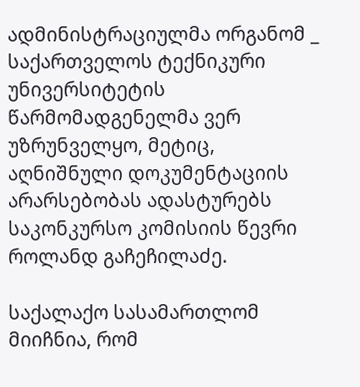ადმინისტრაციულმა ორგანომ _ საქართველოს ტექნიკური უნივერსიტეტის წარმომადგენელმა ვერ უზრუნველყო, მეტიც, აღნიშნული დოკუმენტაციის არარსებობას ადასტურებს საკონკურსო კომისიის წევრი როლანდ გაჩეჩილაძე.

საქალაქო სასამართლომ მიიჩნია, რომ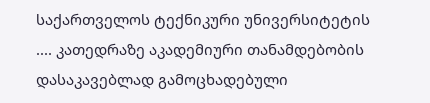საქართველოს ტექნიკური უნივერსიტეტის .... კათედრაზე აკადემიური თანამდებობის დასაკავებლად გამოცხადებული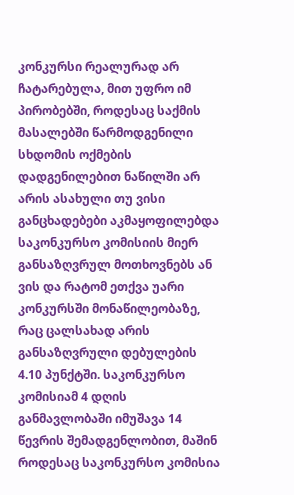კონკურსი რეალურად არ ჩატარებულა, მით უფრო იმ პირობებში, როდესაც საქმის მასალებში წარმოდგენილი სხდომის ოქმების დადგენილებით ნაწილში არ არის ასახული თუ ვისი განცხადებები აკმაყოფილებდა საკონკურსო კომისიის მიერ განსაზღვრულ მოთხოვნებს ან ვის და რატომ ეთქვა უარი კონკურსში მონაწილეობაზე, რაც ცალსახად არის განსაზღვრული დებულების 4.10 პუნქტში. საკონკურსო კომისიამ 4 დღის განმავლობაში იმუშავა 14 წევრის შემადგენლობით, მაშინ როდესაც საკონკურსო კომისია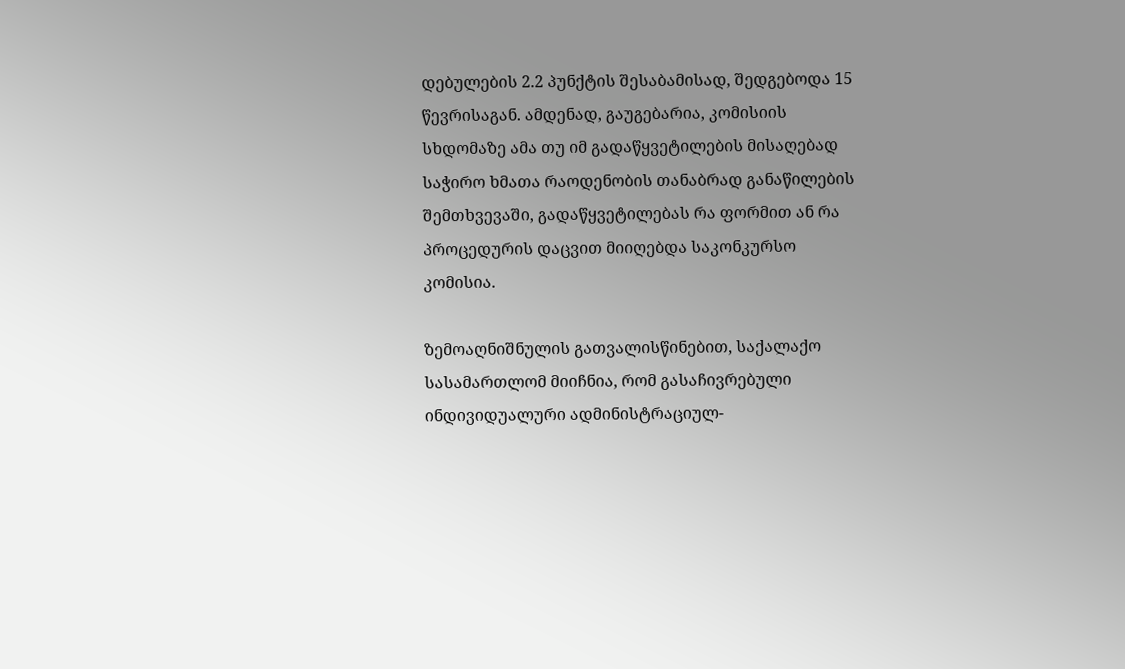დებულების 2.2 პუნქტის შესაბამისად, შედგებოდა 15 წევრისაგან. ამდენად, გაუგებარია, კომისიის სხდომაზე ამა თუ იმ გადაწყვეტილების მისაღებად საჭირო ხმათა რაოდენობის თანაბრად განაწილების შემთხვევაში, გადაწყვეტილებას რა ფორმით ან რა პროცედურის დაცვით მიიღებდა საკონკურსო კომისია.

ზემოაღნიშნულის გათვალისწინებით, საქალაქო სასამართლომ მიიჩნია, რომ გასაჩივრებული ინდივიდუალური ადმინისტრაციულ-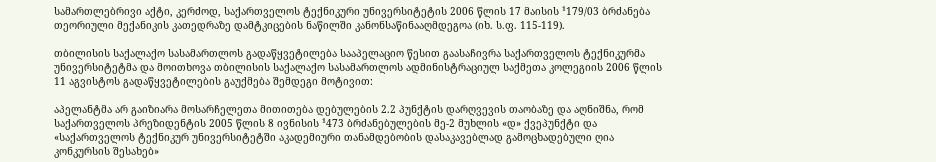სამართლებრივი აქტი, კერძოდ, საქართველოს ტექნიკური უნივერსიტეტის 2006 წლის 17 მაისის ¹179/03 ბრძანება თეორიული მექანიკის კათედრაზე დამტკიცების ნაწილში კანონსაწინააღმდეგოა (იხ. ს.ფ. 115-119).

თბილისის საქალაქო სასამართლოს გადაწყვეტილება სააპელაციო წესით გაასაჩივრა საქართველოს ტექნიკურმა უნივერსიტეტმა და მოითხოვა თბილისის საქალაქო სასამართლოს ადმინისტრაციულ საქმეთა კოლეგიის 2006 წლის 11 აგვისტოს გადაწყვეტილების გაუქმება შემდეგი მოტივით:

აპელანტმა არ გაიზიარა მოსარჩელეთა მითითება დებულების 2.2 პუნქტის დარღვევის თაობაზე და აღნიშნა, რომ საქართველოს პრეზიდენტის 2005 წლის 8 ივნისის ¹473 ბრძანებულების მე-2 მუხლის «დ» ქვეპუნქტი და «საქართველოს ტექნიკურ უნივერსიტეტში აკადემიური თანამდებობის დასაკავებლად გამოცხადებული ღია კონკურსის შესახებ»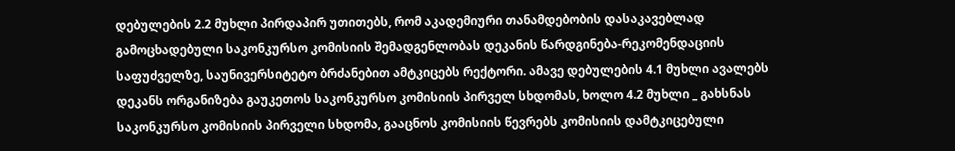დებულების 2.2 მუხლი პირდაპირ უთითებს, რომ აკადემიური თანამდებობის დასაკავებლად გამოცხადებული საკონკურსო კომისიის შემადგენლობას დეკანის წარდგინება-რეკომენდაციის საფუძველზე, საუნივერსიტეტო ბრძანებით ამტკიცებს რექტორი. ამავე დებულების 4.1 მუხლი ავალებს დეკანს ორგანიზება გაუკეთოს საკონკურსო კომისიის პირველ სხდომას, ხოლო 4.2 მუხლი _ გახსნას საკონკურსო კომისიის პირველი სხდომა, გააცნოს კომისიის წევრებს კომისიის დამტკიცებული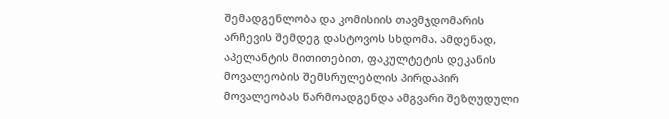შემადგენლობა და კომისიის თავმჯდომარის არჩევის შემდეგ დასტოვოს სხდომა. ამდენად, აპელანტის მითითებით, ფაკულტეტის დეკანის მოვალეობის შემსრულებლის პირდაპირ მოვალეობას წარმოადგენდა ამგვარი შეზღუდული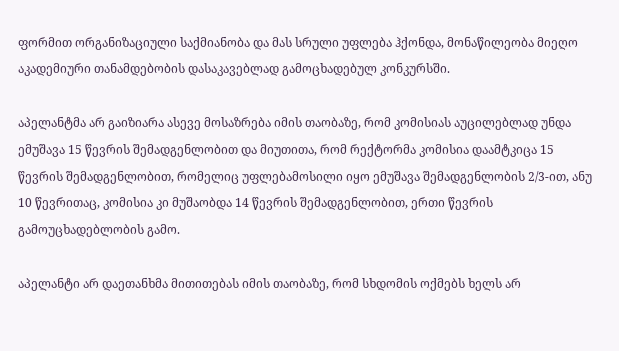ფორმით ორგანიზაციული საქმიანობა და მას სრული უფლება ჰქონდა, მონაწილეობა მიეღო აკადემიური თანამდებობის დასაკავებლად გამოცხადებულ კონკურსში.

აპელანტმა არ გაიზიარა ასევე მოსაზრება იმის თაობაზე, რომ კომისიას აუცილებლად უნდა ემუშავა 15 წევრის შემადგენლობით და მიუთითა, რომ რექტორმა კომისია დაამტკიცა 15 წევრის შემადგენლობით, რომელიც უფლებამოსილი იყო ემუშავა შემადგენლობის 2/3-ით, ანუ 10 წევრითაც, კომისია კი მუშაობდა 14 წევრის შემადგენლობით, ერთი წევრის გამოუცხადებლობის გამო.

აპელანტი არ დაეთანხმა მითითებას იმის თაობაზე, რომ სხდომის ოქმებს ხელს არ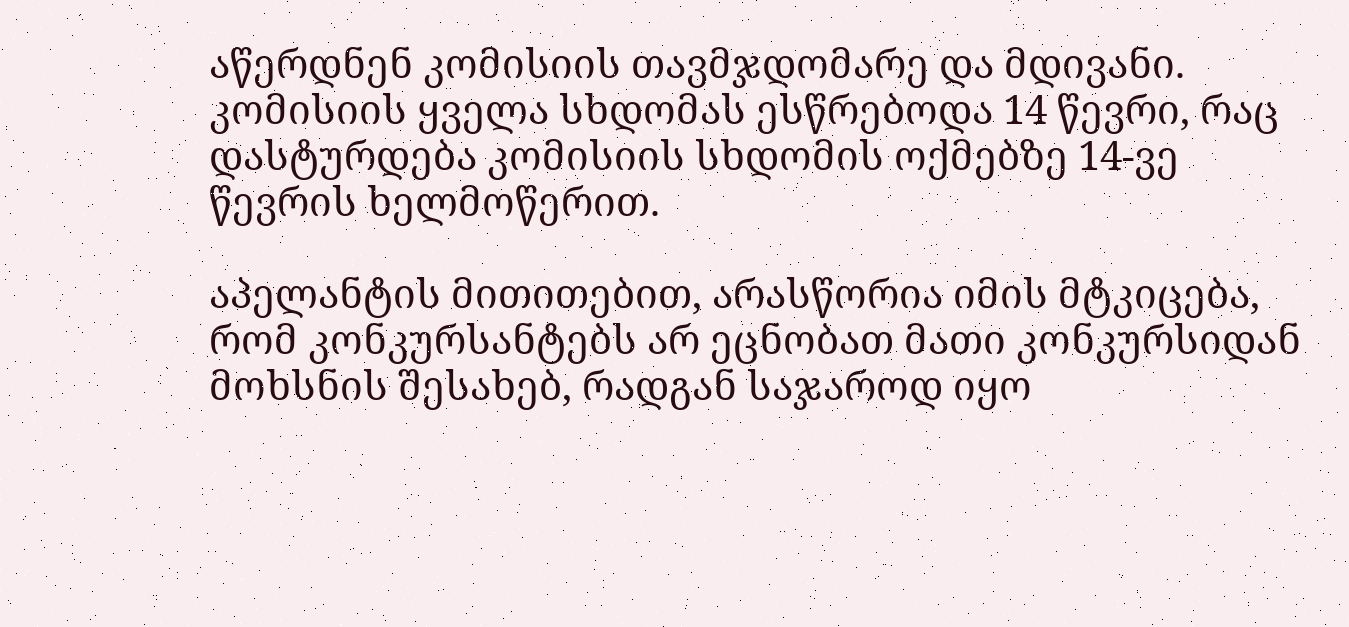აწერდნენ კომისიის თავმჯდომარე და მდივანი. კომისიის ყველა სხდომას ესწრებოდა 14 წევრი, რაც დასტურდება კომისიის სხდომის ოქმებზე 14-ვე წევრის ხელმოწერით.

აპელანტის მითითებით, არასწორია იმის მტკიცება, რომ კონკურსანტებს არ ეცნობათ მათი კონკურსიდან მოხსნის შესახებ, რადგან საჯაროდ იყო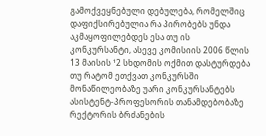გამოქვეყნებული დებულება, რომელშიც დაფიქსირებულია რა პირობებს უნდა აკმაყოფილებდეს ესა თუ ის კონკურსანტი, ასევე კომისიის 2006 წლის 13 მაისის ¹2 სხდომის ოქმით დასტურდება თუ რატომ ეთქვათ კონკურსში მონაწილეობაზე უარი კონკურსანტებს ასისტენტ-პროფესორის თანამდებობაზე რექტორის ბრძანების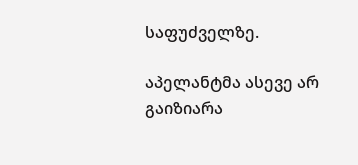საფუძველზე.

აპელანტმა ასევე არ გაიზიარა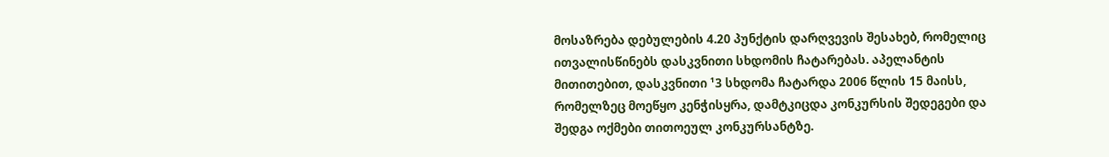მოსაზრება დებულების 4.20 პუნქტის დარღვევის შესახებ, რომელიც ითვალისწინებს დასკვნითი სხდომის ჩატარებას. აპელანტის მითითებით, დასკვნითი ¹3 სხდომა ჩატარდა 2006 წლის 15 მაისს, რომელზეც მოეწყო კენჭისყრა, დამტკიცდა კონკურსის შედეგები და შედგა ოქმები თითოეულ კონკურსანტზე.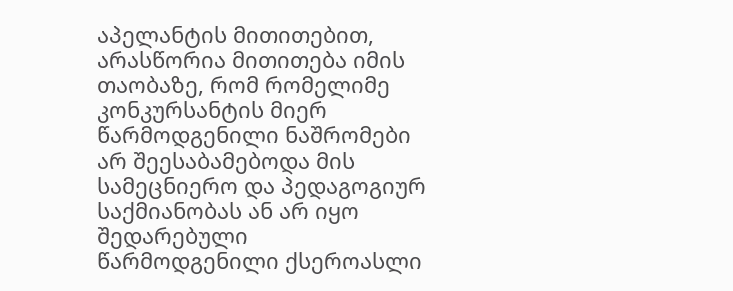აპელანტის მითითებით, არასწორია მითითება იმის თაობაზე, რომ რომელიმე კონკურსანტის მიერ წარმოდგენილი ნაშრომები არ შეესაბამებოდა მის სამეცნიერო და პედაგოგიურ საქმიანობას ან არ იყო შედარებული წარმოდგენილი ქსეროასლი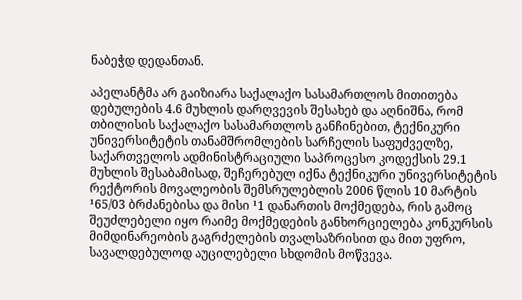ნაბეჭდ დედანთან.

აპელანტმა არ გაიზიარა საქალაქო სასამართლოს მითითება დებულების 4.6 მუხლის დარღვევის შესახებ და აღნიშნა, რომ თბილისის საქალაქო სასამართლოს განჩინებით, ტექნიკური უნივერსიტეტის თანამშრომლების სარჩელის საფუძველზე, საქართველოს ადმინისტრაციული საპროცესო კოდექსის 29.1 მუხლის შესაბამისად, შეჩერებულ იქნა ტექნიკური უნივერსიტეტის რექტორის მოვალეობის შემსრულებლის 2006 წლის 10 მარტის ¹65/03 ბრძანებისა და მისი ¹1 დანართის მოქმედება, რის გამოც შეუძლებელი იყო რაიმე მოქმედების განხორციელება კონკურსის მიმდინარეობის გაგრძელების თვალსაზრისით და მით უფრო, სავალდებულოდ აუცილებელი სხდომის მოწვევა.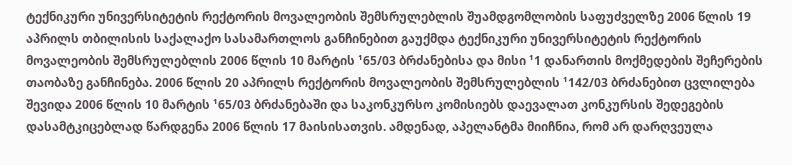ტექნიკური უნივერსიტეტის რექტორის მოვალეობის შემსრულებლის შუამდგომლობის საფუძველზე 2006 წლის 19 აპრილს თბილისის საქალაქო სასამართლოს განჩინებით გაუქმდა ტექნიკური უნივერსიტეტის რექტორის მოვალეობის შემსრულებლის 2006 წლის 10 მარტის ¹65/03 ბრძანებისა და მისი ¹1 დანართის მოქმედების შეჩერების თაობაზე განჩინება. 2006 წლის 20 აპრილს რექტორის მოვალეობის შემსრულებლის ¹142/03 ბრძანებით ცვლილება შევიდა 2006 წლის 10 მარტის ¹65/03 ბრძანებაში და საკონკურსო კომისიებს დაევალათ კონკურსის შედეგების დასამტკიცებლად წარდგენა 2006 წლის 17 მაისისათვის. ამდენად, აპელანტმა მიიჩნია, რომ არ დარღვეულა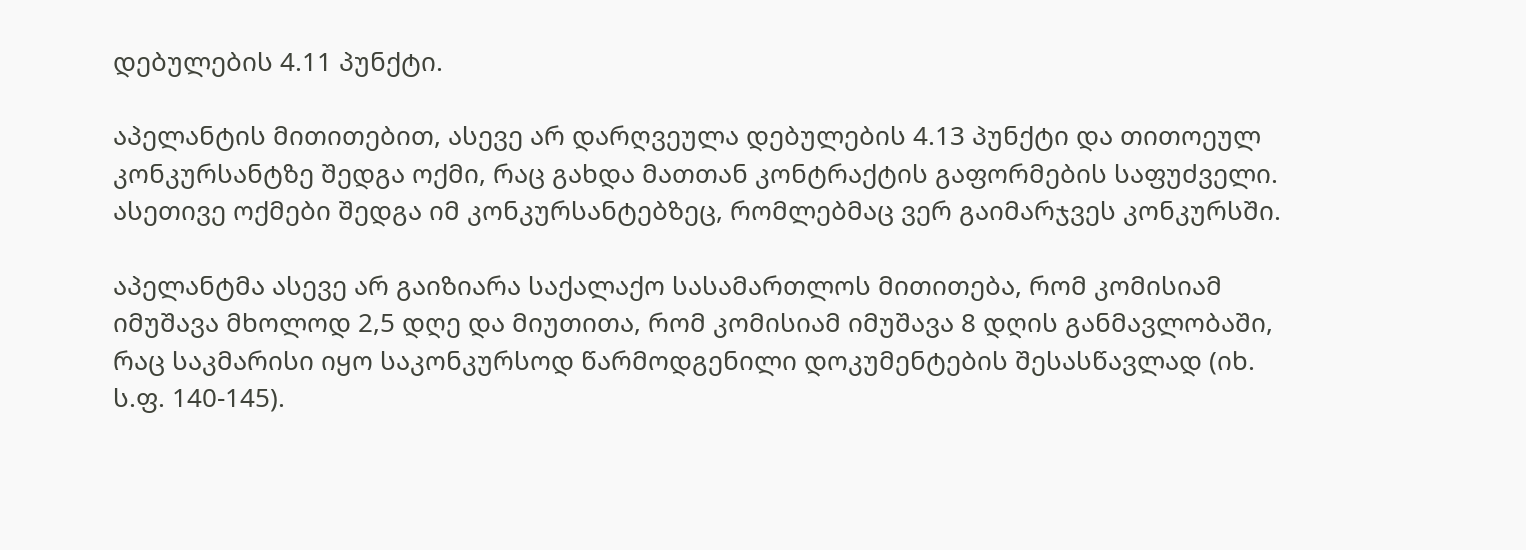დებულების 4.11 პუნქტი.

აპელანტის მითითებით, ასევე არ დარღვეულა დებულების 4.13 პუნქტი და თითოეულ კონკურსანტზე შედგა ოქმი, რაც გახდა მათთან კონტრაქტის გაფორმების საფუძველი. ასეთივე ოქმები შედგა იმ კონკურსანტებზეც, რომლებმაც ვერ გაიმარჯვეს კონკურსში.

აპელანტმა ასევე არ გაიზიარა საქალაქო სასამართლოს მითითება, რომ კომისიამ იმუშავა მხოლოდ 2,5 დღე და მიუთითა, რომ კომისიამ იმუშავა 8 დღის განმავლობაში, რაც საკმარისი იყო საკონკურსოდ წარმოდგენილი დოკუმენტების შესასწავლად (იხ. ს.ფ. 140-145).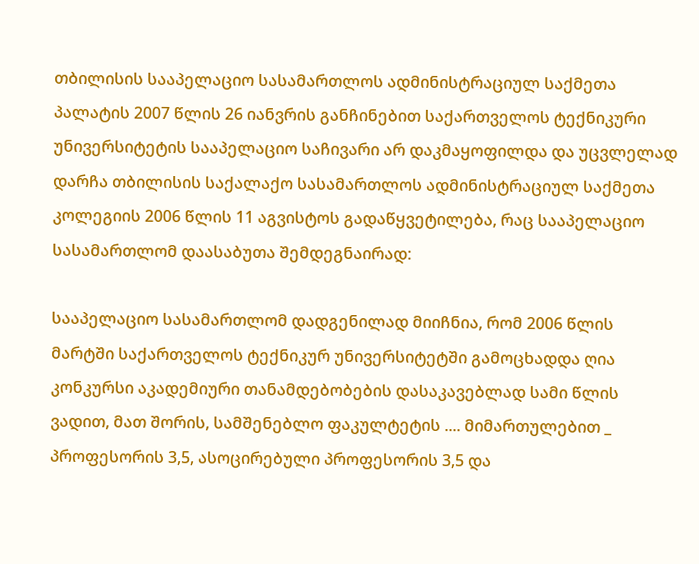თბილისის სააპელაციო სასამართლოს ადმინისტრაციულ საქმეთა პალატის 2007 წლის 26 იანვრის განჩინებით საქართველოს ტექნიკური უნივერსიტეტის სააპელაციო საჩივარი არ დაკმაყოფილდა და უცვლელად დარჩა თბილისის საქალაქო სასამართლოს ადმინისტრაციულ საქმეთა კოლეგიის 2006 წლის 11 აგვისტოს გადაწყვეტილება, რაც სააპელაციო სასამართლომ დაასაბუთა შემდეგნაირად:

სააპელაციო სასამართლომ დადგენილად მიიჩნია, რომ 2006 წლის მარტში საქართველოს ტექნიკურ უნივერსიტეტში გამოცხადდა ღია კონკურსი აკადემიური თანამდებობების დასაკავებლად სამი წლის ვადით, მათ შორის, სამშენებლო ფაკულტეტის .... მიმართულებით _ პროფესორის 3,5, ასოცირებული პროფესორის 3,5 და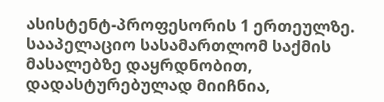ასისტენტ-პროფესორის 1 ერთეულზე. სააპელაციო სასამართლომ საქმის მასალებზე დაყრდნობით, დადასტურებულად მიიჩნია,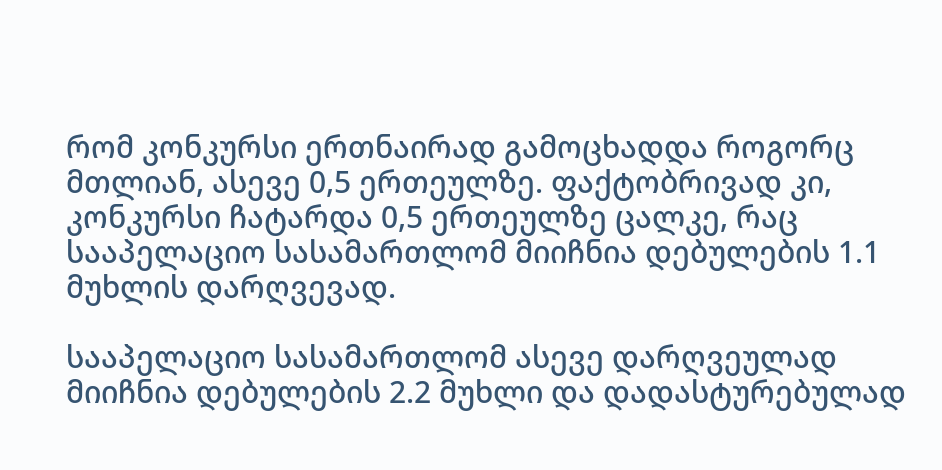რომ კონკურსი ერთნაირად გამოცხადდა როგორც მთლიან, ასევე 0,5 ერთეულზე. ფაქტობრივად კი, კონკურსი ჩატარდა 0,5 ერთეულზე ცალკე, რაც სააპელაციო სასამართლომ მიიჩნია დებულების 1.1 მუხლის დარღვევად.

სააპელაციო სასამართლომ ასევე დარღვეულად მიიჩნია დებულების 2.2 მუხლი და დადასტურებულად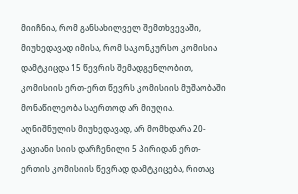მიიჩნია, რომ განსახილველ შემთხვევაში, მიუხედავად იმისა, რომ საკონკურსო კომისია დამტკიცდა 15 წევრის შემადგენლობით, კომისიის ერთ-ერთ წევრს კომისიის მუშაობაში მონაწილეობა საერთოდ არ მიუღია. აღნიშნულის მიუხედავად, არ მომხდარა 20-კაციანი სიის დარჩენილი 5 პირიდან ერთ-ერთის კომისიის წევრად დამტკიცება, რითაც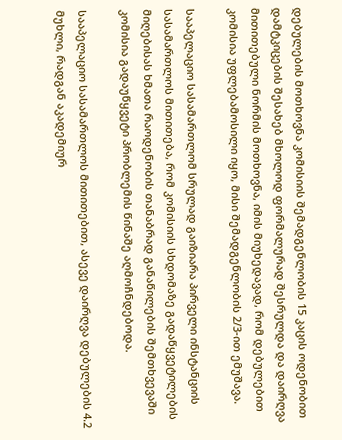დებულების მოთხოვნა კომისიის შემადგენლობის 15 კაცის ოდენობით დამტკიცების შესახებ მხოლოდ ფორმალურად შესრულდა და დაირღვა მითითებული ნორმის მოთხოვნა, იმის მიუხედავად, რომ დებულებით კომისია უფლებამოსილი იყო, მისი შემადგენლობის 2/3-ით ემუშავა.

სააპელაციო სასამართლომ სრულად გაიზიარა პირველი ინსტანციის სასამართლოს მითითება, რომ კომისიის სხდომაზე გადაწყვეტილების მიღებისას ხმათა რაოდენობის თანაბრად განაწილების შემთხვევაში კომისია გადაუწყვეტი პრობლემის წინაშე აღმოჩნდებოდა.

სააპელაციო სასამართლოს მითითებით, ასევე დაირღვა დებულების 4.2 მუხლი, რადგან აკადემიურ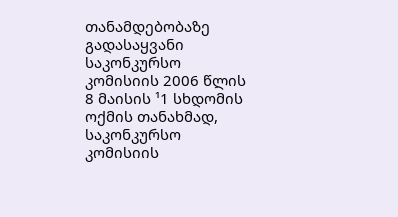თანამდებობაზე გადასაყვანი საკონკურსო კომისიის 2006 წლის 8 მაისის ¹1 სხდომის ოქმის თანახმად, საკონკურსო კომისიის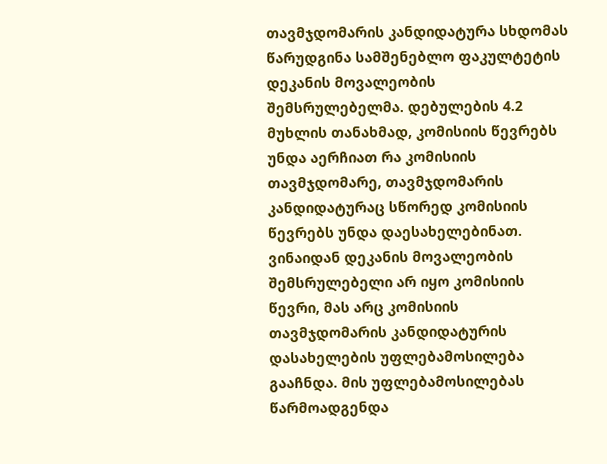თავმჯდომარის კანდიდატურა სხდომას წარუდგინა სამშენებლო ფაკულტეტის დეკანის მოვალეობის შემსრულებელმა. დებულების 4.2 მუხლის თანახმად, კომისიის წევრებს უნდა აერჩიათ რა კომისიის თავმჯდომარე, თავმჯდომარის კანდიდატურაც სწორედ კომისიის წევრებს უნდა დაესახელებინათ. ვინაიდან დეკანის მოვალეობის შემსრულებელი არ იყო კომისიის წევრი, მას არც კომისიის თავმჯდომარის კანდიდატურის დასახელების უფლებამოსილება გააჩნდა. მის უფლებამოსილებას წარმოადგენდა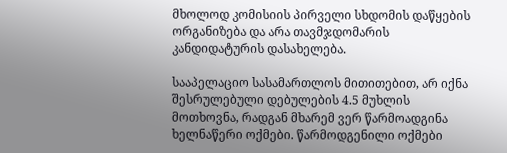მხოლოდ კომისიის პირველი სხდომის დაწყების ორგანიზება და არა თავმჯდომარის კანდიდატურის დასახელება.

სააპელაციო სასამართლოს მითითებით, არ იქნა შესრულებული დებულების 4.5 მუხლის მოთხოვნა, რადგან მხარემ ვერ წარმოადგინა ხელნაწერი ოქმები. წარმოდგენილი ოქმები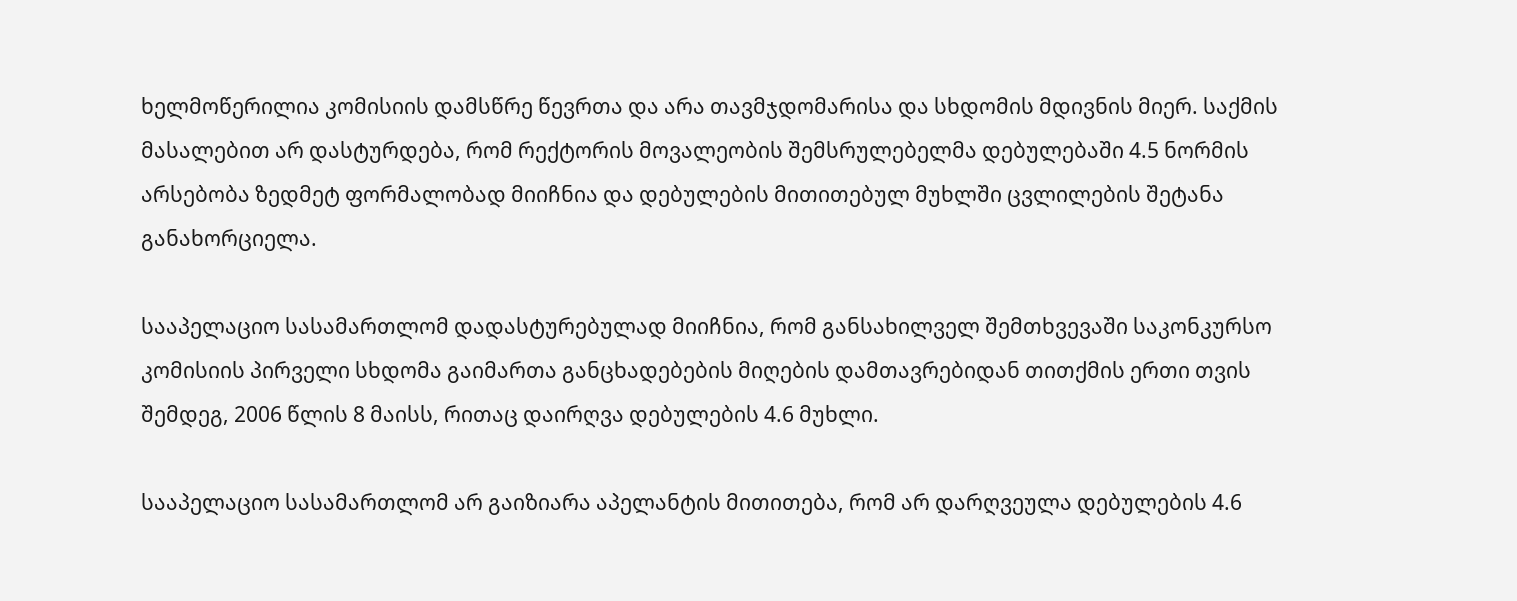ხელმოწერილია კომისიის დამსწრე წევრთა და არა თავმჯდომარისა და სხდომის მდივნის მიერ. საქმის მასალებით არ დასტურდება, რომ რექტორის მოვალეობის შემსრულებელმა დებულებაში 4.5 ნორმის არსებობა ზედმეტ ფორმალობად მიიჩნია და დებულების მითითებულ მუხლში ცვლილების შეტანა განახორციელა.

სააპელაციო სასამართლომ დადასტურებულად მიიჩნია, რომ განსახილველ შემთხვევაში საკონკურსო კომისიის პირველი სხდომა გაიმართა განცხადებების მიღების დამთავრებიდან თითქმის ერთი თვის შემდეგ, 2006 წლის 8 მაისს, რითაც დაირღვა დებულების 4.6 მუხლი.

სააპელაციო სასამართლომ არ გაიზიარა აპელანტის მითითება, რომ არ დარღვეულა დებულების 4.6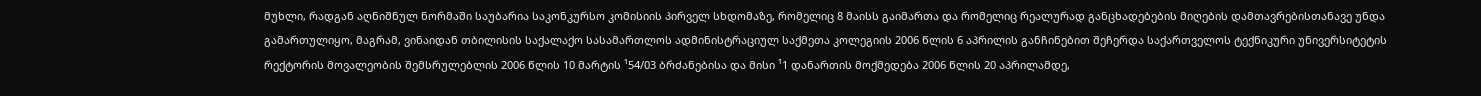მუხლი, რადგან აღნიშნულ ნორმაში საუბარია საკონკურსო კომისიის პირველ სხდომაზე, რომელიც 8 მაისს გაიმართა და რომელიც რეალურად განცხადებების მიღების დამთავრებისთანავე უნდა გამართულიყო, მაგრამ, ვინაიდან თბილისის საქალაქო სასამართლოს ადმინისტრაციულ საქმეთა კოლეგიის 2006 წლის 6 აპრილის განჩინებით შეჩერდა საქართველოს ტექნიკური უნივერსიტეტის რექტორის მოვალეობის შემსრულებლის 2006 წლის 10 მარტის ¹54/03 ბრძანებისა და მისი ¹1 დანართის მოქმედება 2006 წლის 20 აპრილამდე,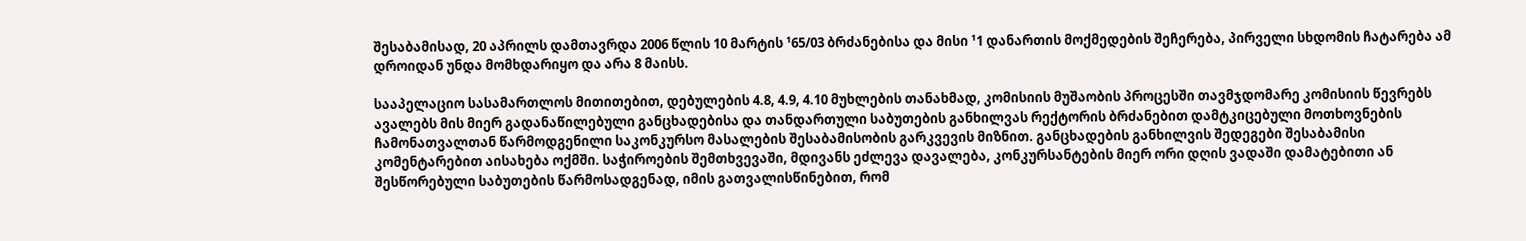შესაბამისად, 20 აპრილს დამთავრდა 2006 წლის 10 მარტის ¹65/03 ბრძანებისა და მისი ¹1 დანართის მოქმედების შეჩერება, პირველი სხდომის ჩატარება ამ დროიდან უნდა მომხდარიყო და არა 8 მაისს.

სააპელაციო სასამართლოს მითითებით, დებულების 4.8, 4.9, 4.10 მუხლების თანახმად, კომისიის მუშაობის პროცესში თავმჯდომარე კომისიის წევრებს ავალებს მის მიერ გადანაწილებული განცხადებისა და თანდართული საბუთების განხილვას რექტორის ბრძანებით დამტკიცებული მოთხოვნების ჩამონათვალთან წარმოდგენილი საკონკურსო მასალების შესაბამისობის გარკვევის მიზნით. განცხადების განხილვის შედეგები შესაბამისი კომენტარებით აისახება ოქმში. საჭიროების შემთხვევაში, მდივანს ეძლევა დავალება, კონკურსანტების მიერ ორი დღის ვადაში დამატებითი ან შესწორებული საბუთების წარმოსადგენად, იმის გათვალისწინებით, რომ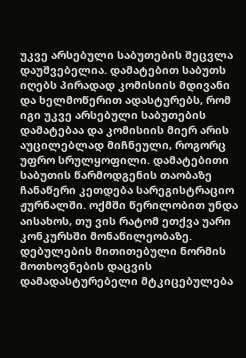უკვე არსებული საბუთების შეცვლა დაუშვებელია. დამატებით საბუთს იღებს პირადად კომისიის მდივანი და ხელმოწერით ადასტურებს, რომ იგი უკვე არსებული საბუთების დამატებაა და კომისიის მიერ არის აუცილებლად მიჩნეული, როგორც უფრო სრულყოფილი. დამატებითი საბუთის წარმოდგენის თაობაზე ჩანაწერი კეთდება სარეგისტრაციო ჟურნალში. ოქმში წერილობით უნდა აისახოს, თუ ვის რატომ ეთქვა უარი კონკურსში მონაწილეობაზე. დებულების მითითებული ნორმის მოთხოვნების დაცვის დამადასტურებელი მტკიცებულება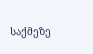საქმეზე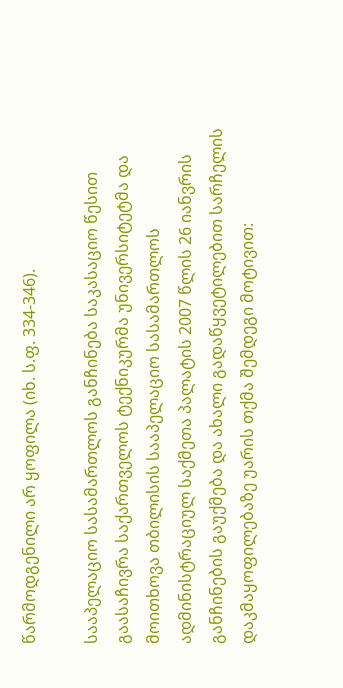წარმოდგენილი არ ყოფილა (იხ. ს.ფ. 334-346).

სააპელაციო სასამართლოს განჩინება საკასაციო წესით გაასაჩივრა საქართველოს ტექნიკურმა უნივერსიტეტმა და მოითხოვა თბილისის სააპელაციო სასამართლოს ადმინისტრაციულ საქმეთა პალატის 2007 წლის 26 იანვრის განჩინების გაუქმება და ახალი გადაწყვეტილებით სარჩელის დაკმაყოფილებაზე უარის თქმა შემდეგი მოტივით: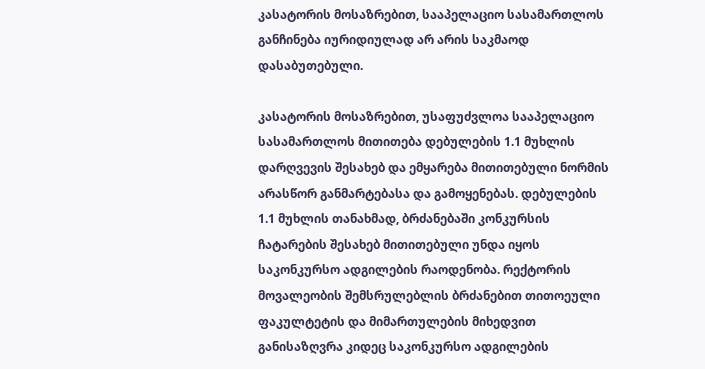კასატორის მოსაზრებით, სააპელაციო სასამართლოს განჩინება იურიდიულად არ არის საკმაოდ დასაბუთებული.

კასატორის მოსაზრებით, უსაფუძვლოა სააპელაციო სასამართლოს მითითება დებულების 1.1 მუხლის დარღვევის შესახებ და ემყარება მითითებული ნორმის არასწორ განმარტებასა და გამოყენებას. დებულების 1.1 მუხლის თანახმად, ბრძანებაში კონკურსის ჩატარების შესახებ მითითებული უნდა იყოს საკონკურსო ადგილების რაოდენობა. რექტორის მოვალეობის შემსრულებლის ბრძანებით თითოეული ფაკულტეტის და მიმართულების მიხედვით განისაზღვრა კიდეც საკონკურსო ადგილების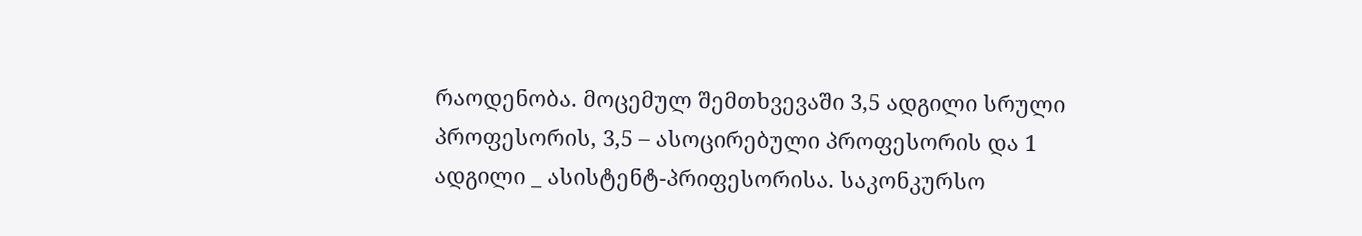რაოდენობა. მოცემულ შემთხვევაში 3,5 ადგილი სრული პროფესორის, 3,5 – ასოცირებული პროფესორის და 1 ადგილი _ ასისტენტ-პრიფესორისა. საკონკურსო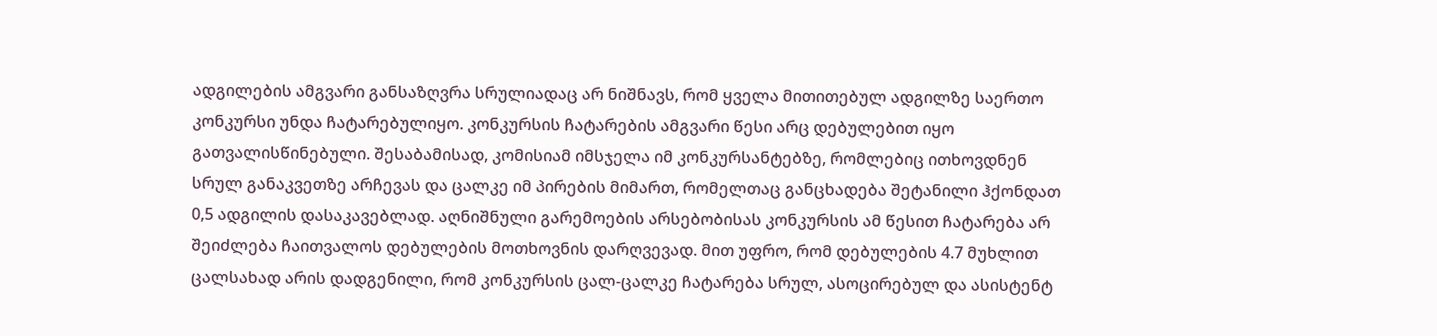ადგილების ამგვარი განსაზღვრა სრულიადაც არ ნიშნავს, რომ ყველა მითითებულ ადგილზე საერთო კონკურსი უნდა ჩატარებულიყო. კონკურსის ჩატარების ამგვარი წესი არც დებულებით იყო გათვალისწინებული. შესაბამისად, კომისიამ იმსჯელა იმ კონკურსანტებზე, რომლებიც ითხოვდნენ სრულ განაკვეთზე არჩევას და ცალკე იმ პირების მიმართ, რომელთაც განცხადება შეტანილი ჰქონდათ 0,5 ადგილის დასაკავებლად. აღნიშნული გარემოების არსებობისას კონკურსის ამ წესით ჩატარება არ შეიძლება ჩაითვალოს დებულების მოთხოვნის დარღვევად. მით უფრო, რომ დებულების 4.7 მუხლით ცალსახად არის დადგენილი, რომ კონკურსის ცალ-ცალკე ჩატარება სრულ, ასოცირებულ და ასისტენტ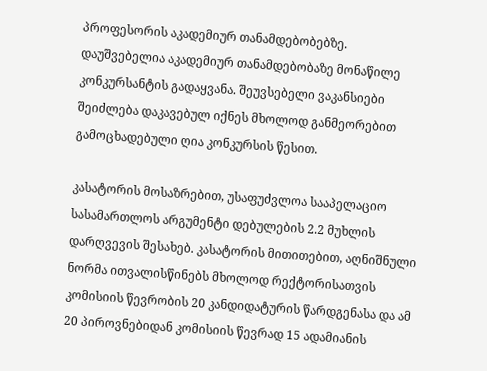პროფესორის აკადემიურ თანამდებობებზე. დაუშვებელია აკადემიურ თანამდებობაზე მონაწილე კონკურსანტის გადაყვანა. შეუვსებელი ვაკანსიები შეიძლება დაკავებულ იქნეს მხოლოდ განმეორებით გამოცხადებული ღია კონკურსის წესით.

კასატორის მოსაზრებით, უსაფუძვლოა სააპელაციო სასამართლოს არგუმენტი დებულების 2.2 მუხლის დარღვევის შესახებ. კასატორის მითითებით, აღნიშნული ნორმა ითვალისწინებს მხოლოდ რექტორისათვის კომისიის წევრობის 20 კანდიდატურის წარდგენასა და ამ 20 პიროვნებიდან კომისიის წევრად 15 ადამიანის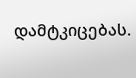დამტკიცებას.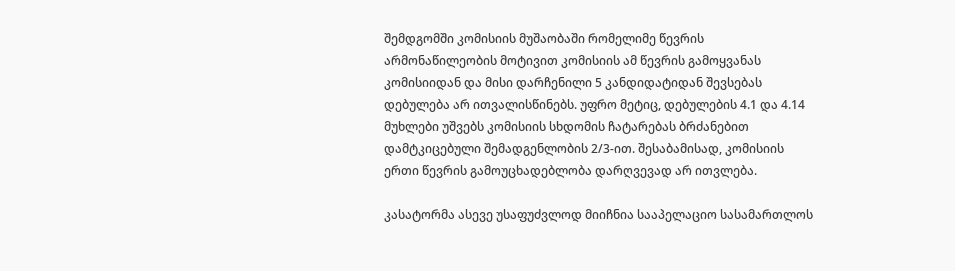შემდგომში კომისიის მუშაობაში რომელიმე წევრის არმონაწილეობის მოტივით კომისიის ამ წევრის გამოყვანას კომისიიდან და მისი დარჩენილი 5 კანდიდატიდან შევსებას დებულება არ ითვალისწინებს. უფრო მეტიც, დებულების 4.1 და 4.14 მუხლები უშვებს კომისიის სხდომის ჩატარებას ბრძანებით დამტკიცებული შემადგენლობის 2/3-ით. შესაბამისად, კომისიის ერთი წევრის გამოუცხადებლობა დარღვევად არ ითვლება.

კასატორმა ასევე უსაფუძვლოდ მიიჩნია სააპელაციო სასამართლოს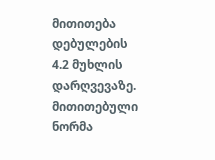მითითება დებულების 4.2 მუხლის დარღვევაზე. მითითებული ნორმა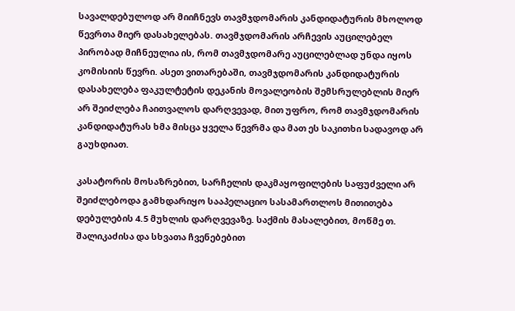სავალდებულოდ არ მიიჩნევს თავმჯდომარის კანდიდატურის მხოლოდ წევრთა მიერ დასახელებას. თავმჯდომარის არჩევის აუცილებელ პირობად მიჩნეულია ის, რომ თავმჯდომარე აუცილებლად უნდა იყოს კომისიის წევრი. ასეთ ვითარებაში, თავმჯდომარის კანდიდატურის დასახელება ფაკულტეტის დეკანის მოვალეობის შემსრულებლის მიერ არ შეიძლება ჩაითვალოს დარღვევად, მით უფრო, რომ თავმჯდომარის კანდიდატურას ხმა მისცა ყველა წევრმა და მათ ეს საკითხი სადავოდ არ გაუხდიათ.

კასატორის მოსაზრებით, სარჩელის დაკმაყოფილების საფუძველი არ შეიძლებოდა გამხდარიყო სააპელაციო სასამართლოს მითითება დებულების 4.5 მუხლის დარღვევაზე. საქმის მასალებით, მოწმე თ. შალიკაძისა და სხვათა ჩვენებებით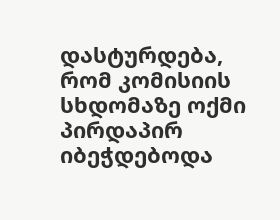დასტურდება, რომ კომისიის სხდომაზე ოქმი პირდაპირ იბეჭდებოდა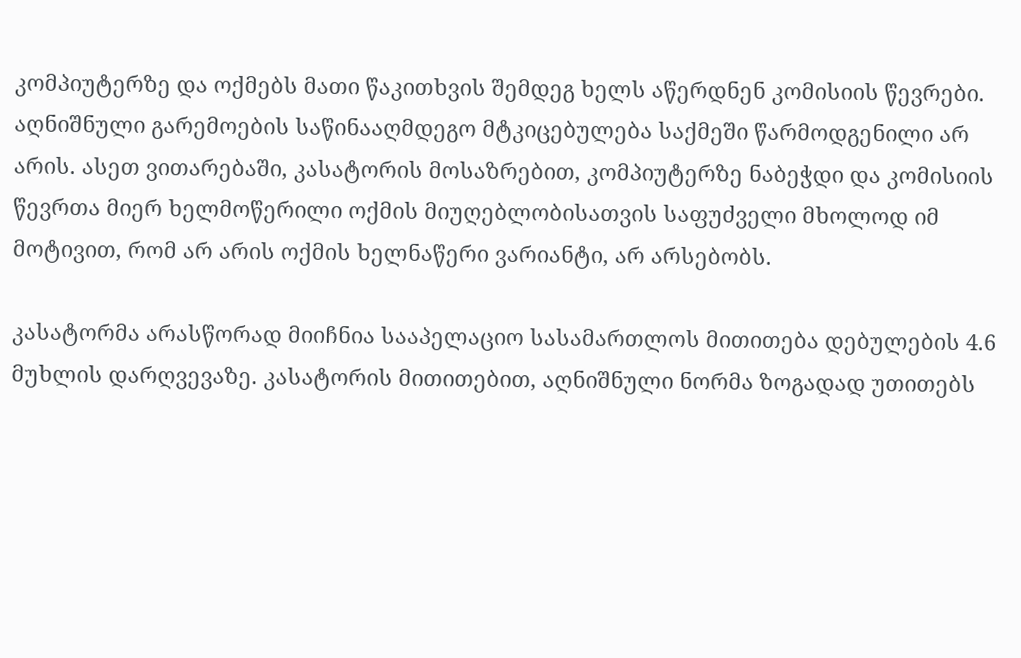კომპიუტერზე და ოქმებს მათი წაკითხვის შემდეგ ხელს აწერდნენ კომისიის წევრები. აღნიშნული გარემოების საწინააღმდეგო მტკიცებულება საქმეში წარმოდგენილი არ არის. ასეთ ვითარებაში, კასატორის მოსაზრებით, კომპიუტერზე ნაბეჭდი და კომისიის წევრთა მიერ ხელმოწერილი ოქმის მიუღებლობისათვის საფუძველი მხოლოდ იმ მოტივით, რომ არ არის ოქმის ხელნაწერი ვარიანტი, არ არსებობს.

კასატორმა არასწორად მიიჩნია სააპელაციო სასამართლოს მითითება დებულების 4.6 მუხლის დარღვევაზე. კასატორის მითითებით, აღნიშნული ნორმა ზოგადად უთითებს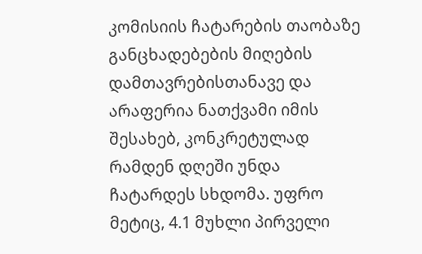კომისიის ჩატარების თაობაზე განცხადებების მიღების დამთავრებისთანავე და არაფერია ნათქვამი იმის შესახებ, კონკრეტულად რამდენ დღეში უნდა ჩატარდეს სხდომა. უფრო მეტიც, 4.1 მუხლი პირველი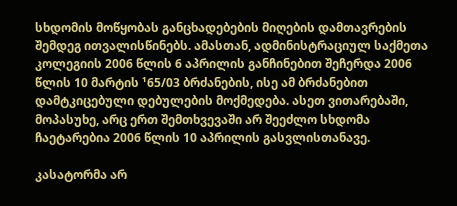სხდომის მოწყობას განცხადებების მიღების დამთავრების შემდეგ ითვალისწინებს. ამასთან, ადმინისტრაციულ საქმეთა კოლეგიის 2006 წლის 6 აპრილის განჩინებით შეჩერდა 2006 წლის 10 მარტის ¹65/03 ბრძანების, ისე ამ ბრძანებით დამტკიცებული დებულების მოქმედება. ასეთ ვითარებაში, მოპასუხე, არც ერთ შემთხვევაში არ შეეძლო სხდომა ჩაეტარებია 2006 წლის 10 აპრილის გასვლისთანავე.

კასატორმა არ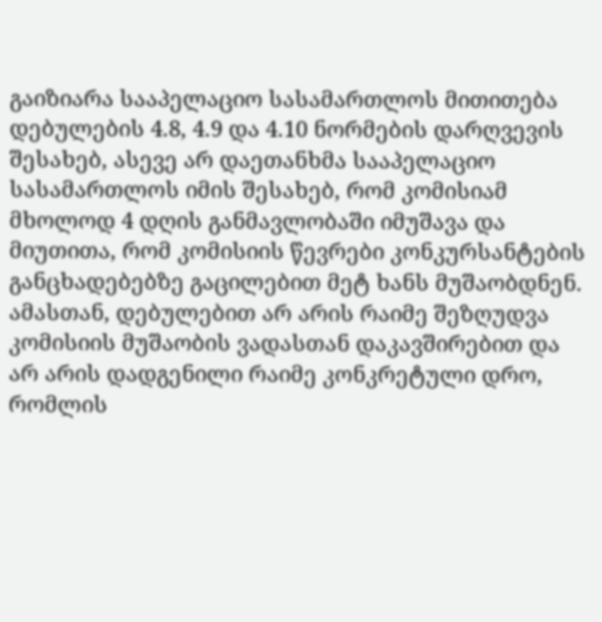გაიზიარა სააპელაციო სასამართლოს მითითება დებულების 4.8, 4.9 და 4.10 ნორმების დარღვევის შესახებ, ასევე არ დაეთანხმა სააპელაციო სასამართლოს იმის შესახებ, რომ კომისიამ მხოლოდ 4 დღის განმავლობაში იმუშავა და მიუთითა, რომ კომისიის წევრები კონკურსანტების განცხადებებზე გაცილებით მეტ ხანს მუშაობდნენ. ამასთან, დებულებით არ არის რაიმე შეზღუდვა კომისიის მუშაობის ვადასთან დაკავშირებით და არ არის დადგენილი რაიმე კონკრეტული დრო, რომლის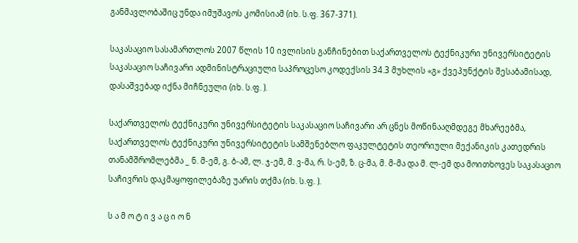განმავლობაშიც უნდა იმუშავოს კომისიამ (იხ. ს.ფ. 367-371).

საკასაციო სასამართლოს 2007 წლის 10 ივლისის განჩინებით საქართველოს ტექნიკური უნივერსიტეტის საკასაციო საჩივარი ადმინისტრაციული საპროცესო კოდექსის 34.3 მუხლის «გ» ქვეპუნქტის შესაბამისად, დასაშვებად იქნა მიჩნეული (იხ. ს.ფ. ).

საქართველოს ტექნიკური უნივერსიტეტის საკასაციო საჩივარი არ ცნეს მოწინააღმდეგე მხარეებმა, საქართველოს ტექნიკური უნივერსიტეტის სამშენებლო ფაკულტეტის თეორიული მექანიკის კათედრის თანამშრომლებმა _ ნ. მ-ემ, გ. ბ-ამ, ლ. ჯ-ემ, მ. ვ-მა, რ. ს-ემ, ზ. ც-მა, მ. მ-მა და მ. ლ-ემ და მოითხოვეს საკასაციო საჩივრის დაკმაყოფილებაზე უარის თქმა (იხ. ს.ფ. ).

ს ა მ ო ტ ი ვ ა ც ი ო ნ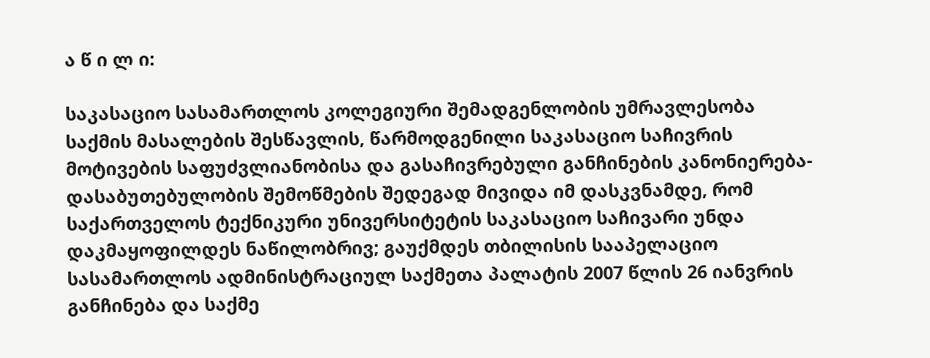ა წ ი ლ ი:

საკასაციო სასამართლოს კოლეგიური შემადგენლობის უმრავლესობა საქმის მასალების შესწავლის, წარმოდგენილი საკასაციო საჩივრის მოტივების საფუძვლიანობისა და გასაჩივრებული განჩინების კანონიერება-დასაბუთებულობის შემოწმების შედეგად მივიდა იმ დასკვნამდე, რომ საქართველოს ტექნიკური უნივერსიტეტის საკასაციო საჩივარი უნდა დაკმაყოფილდეს ნაწილობრივ; გაუქმდეს თბილისის სააპელაციო სასამართლოს ადმინისტრაციულ საქმეთა პალატის 2007 წლის 26 იანვრის განჩინება და საქმე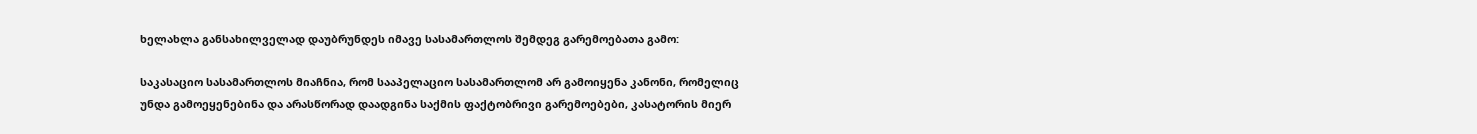ხელახლა განსახილველად დაუბრუნდეს იმავე სასამართლოს შემდეგ გარემოებათა გამო:

საკასაციო სასამართლოს მიაჩნია, რომ სააპელაციო სასამართლომ არ გამოიყენა კანონი, რომელიც უნდა გამოეყენებინა და არასწორად დაადგინა საქმის ფაქტობრივი გარემოებები, კასატორის მიერ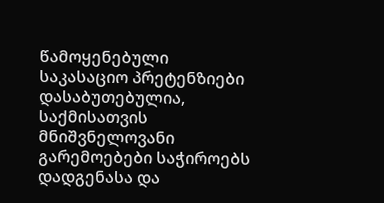წამოყენებული საკასაციო პრეტენზიები დასაბუთებულია, საქმისათვის მნიშვნელოვანი გარემოებები საჭიროებს დადგენასა და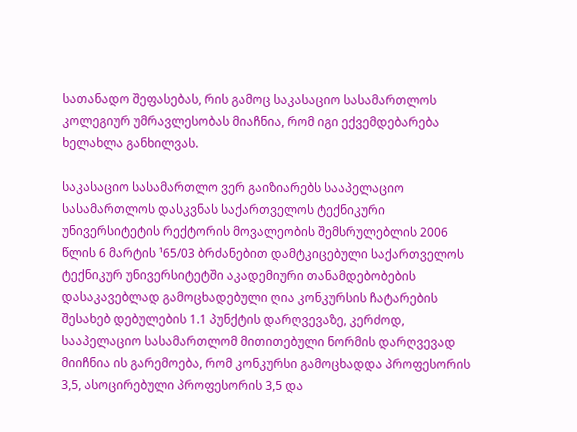სათანადო შეფასებას, რის გამოც საკასაციო სასამართლოს კოლეგიურ უმრავლესობას მიაჩნია, რომ იგი ექვემდებარება ხელახლა განხილვას.

საკასაციო სასამართლო ვერ გაიზიარებს სააპელაციო სასამართლოს დასკვნას საქართველოს ტექნიკური უნივერსიტეტის რექტორის მოვალეობის შემსრულებლის 2006 წლის 6 მარტის ¹65/03 ბრძანებით დამტკიცებული საქართველოს ტექნიკურ უნივერსიტეტში აკადემიური თანამდებობების დასაკავებლად გამოცხადებული ღია კონკურსის ჩატარების შესახებ დებულების 1.1 პუნქტის დარღვევაზე, კერძოდ, სააპელაციო სასამართლომ მითითებული ნორმის დარღვევად მიიჩნია ის გარემოება, რომ კონკურსი გამოცხადდა პროფესორის 3,5, ასოცირებული პროფესორის 3,5 და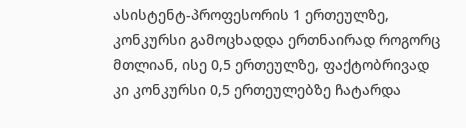ასისტენტ-პროფესორის 1 ერთეულზე, კონკურსი გამოცხადდა ერთნაირად როგორც მთლიან, ისე 0,5 ერთეულზე, ფაქტობრივად კი კონკურსი 0,5 ერთეულებზე ჩატარდა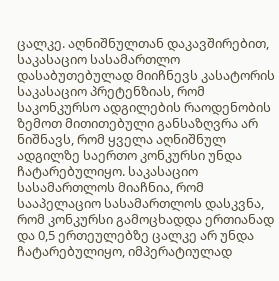ცალკე. აღნიშნულთან დაკავშირებით, საკასაციო სასამართლო დასაბუთებულად მიიჩნევს კასატორის საკასაციო პრეტენზიას, რომ საკონკურსო ადგილების რაოდენობის ზემოთ მითითებული განსაზღვრა არ ნიშნავს, რომ ყველა აღნიშნულ ადგილზე საერთო კონკურსი უნდა ჩატარებულიყო. საკასაციო სასამართლოს მიაჩნია, რომ სააპელაციო სასამართლოს დასკვნა, რომ კონკურსი გამოცხადდა ერთიანად და 0,5 ერთეულებზე ცალკე არ უნდა ჩატარებულიყო, იმპერატიულად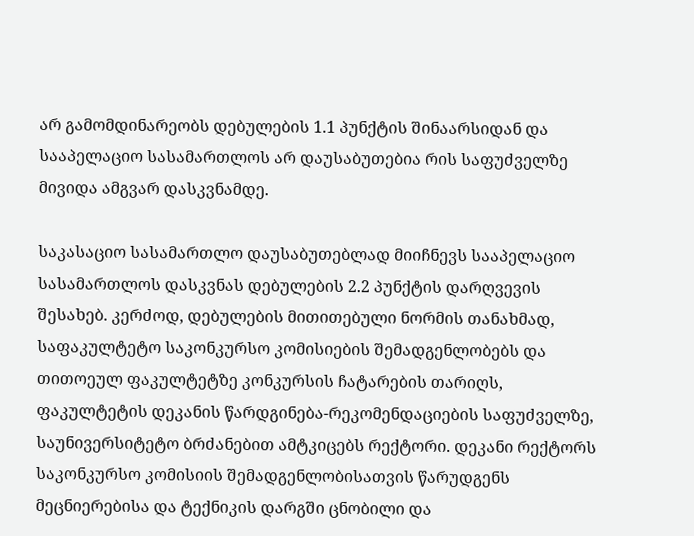არ გამომდინარეობს დებულების 1.1 პუნქტის შინაარსიდან და სააპელაციო სასამართლოს არ დაუსაბუთებია რის საფუძველზე მივიდა ამგვარ დასკვნამდე.

საკასაციო სასამართლო დაუსაბუთებლად მიიჩნევს სააპელაციო სასამართლოს დასკვნას დებულების 2.2 პუნქტის დარღვევის შესახებ. კერძოდ, დებულების მითითებული ნორმის თანახმად, საფაკულტეტო საკონკურსო კომისიების შემადგენლობებს და თითოეულ ფაკულტეტზე კონკურსის ჩატარების თარიღს, ფაკულტეტის დეკანის წარდგინება-რეკომენდაციების საფუძველზე, საუნივერსიტეტო ბრძანებით ამტკიცებს რექტორი. დეკანი რექტორს საკონკურსო კომისიის შემადგენლობისათვის წარუდგენს მეცნიერებისა და ტექნიკის დარგში ცნობილი და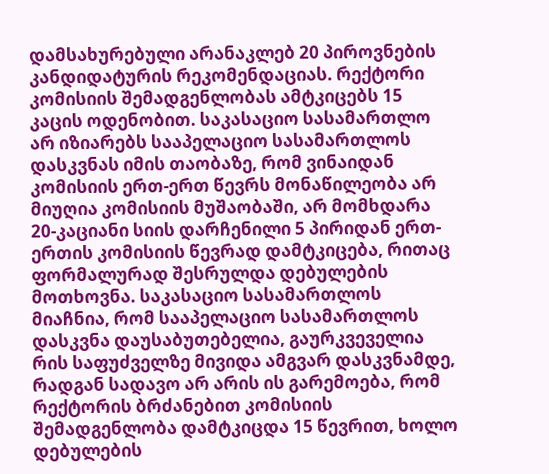დამსახურებული არანაკლებ 20 პიროვნების კანდიდატურის რეკომენდაციას. რექტორი კომისიის შემადგენლობას ამტკიცებს 15 კაცის ოდენობით. საკასაციო სასამართლო არ იზიარებს სააპელაციო სასამართლოს დასკვნას იმის თაობაზე, რომ ვინაიდან კომისიის ერთ-ერთ წევრს მონაწილეობა არ მიუღია კომისიის მუშაობაში, არ მომხდარა 20-კაციანი სიის დარჩენილი 5 პირიდან ერთ-ერთის კომისიის წევრად დამტკიცება, რითაც ფორმალურად შესრულდა დებულების მოთხოვნა. საკასაციო სასამართლოს მიაჩნია, რომ სააპელაციო სასამართლოს დასკვნა დაუსაბუთებელია, გაურკვეველია რის საფუძველზე მივიდა ამგვარ დასკვნამდე, რადგან სადავო არ არის ის გარემოება, რომ რექტორის ბრძანებით კომისიის შემადგენლობა დამტკიცდა 15 წევრით, ხოლო დებულების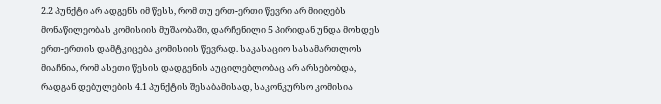2.2 პუნქტი არ ადგენს იმ წესს, რომ თუ ერთ-ერთი წევრი არ მიიღებს მონაწილეობას კომისიის მუშაობაში, დარჩენილი 5 პირიდან უნდა მოხდეს ერთ-ერთის დამტკიცება კომისიის წევრად. საკასაციო სასამართლოს მიაჩნია, რომ ასეთი წესის დადგენის აუცილებლობაც არ არსებობდა, რადგან დებულების 4.1 პუნქტის შესაბამისად, საკონკურსო კომისია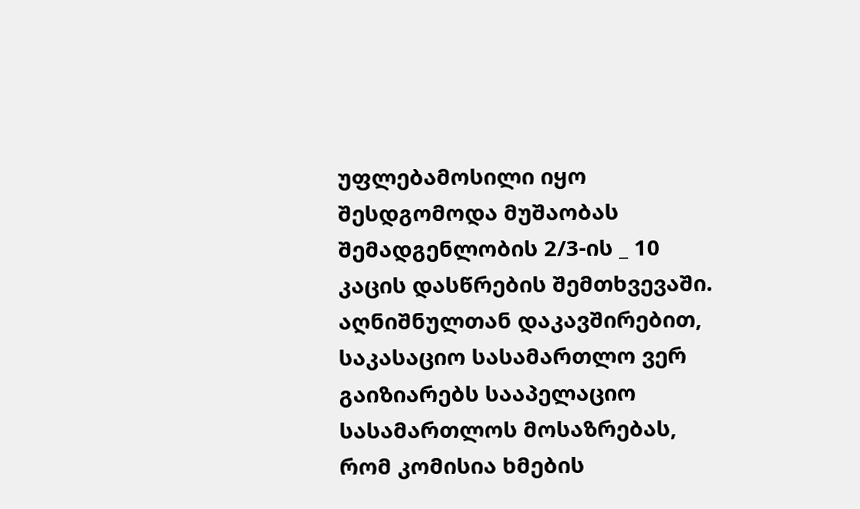უფლებამოსილი იყო შესდგომოდა მუშაობას შემადგენლობის 2/3-ის _ 10 კაცის დასწრების შემთხვევაში. აღნიშნულთან დაკავშირებით, საკასაციო სასამართლო ვერ გაიზიარებს სააპელაციო სასამართლოს მოსაზრებას, რომ კომისია ხმების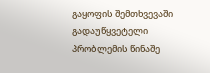გაყოფის შემთხვევაში გადაუწყვეტელი პრობლემის წინაშე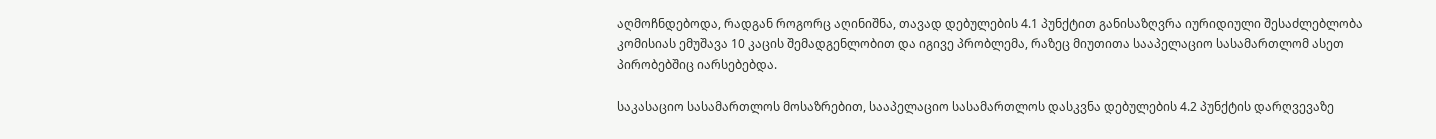აღმოჩნდებოდა, რადგან როგორც აღინიშნა, თავად დებულების 4.1 პუნქტით განისაზღვრა იურიდიული შესაძლებლობა კომისიას ემუშავა 10 კაცის შემადგენლობით და იგივე პრობლემა, რაზეც მიუთითა სააპელაციო სასამართლომ ასეთ პირობებშიც იარსებებდა.

საკასაციო სასამართლოს მოსაზრებით, სააპელაციო სასამართლოს დასკვნა დებულების 4.2 პუნქტის დარღვევაზე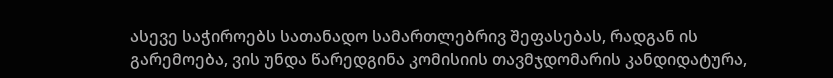ასევე საჭიროებს სათანადო სამართლებრივ შეფასებას, რადგან ის გარემოება, ვის უნდა წარედგინა კომისიის თავმჯდომარის კანდიდატურა,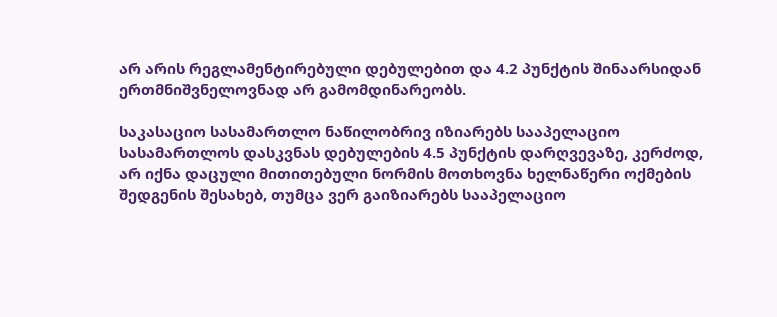არ არის რეგლამენტირებული დებულებით და 4.2 პუნქტის შინაარსიდან ერთმნიშვნელოვნად არ გამომდინარეობს.

საკასაციო სასამართლო ნაწილობრივ იზიარებს სააპელაციო სასამართლოს დასკვნას დებულების 4.5 პუნქტის დარღვევაზე, კერძოდ, არ იქნა დაცული მითითებული ნორმის მოთხოვნა ხელნაწერი ოქმების შედგენის შესახებ, თუმცა ვერ გაიზიარებს სააპელაციო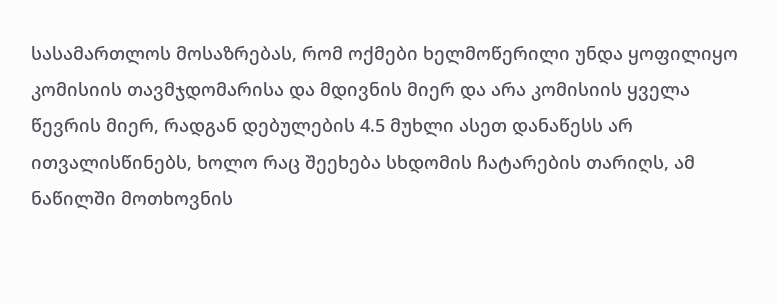სასამართლოს მოსაზრებას, რომ ოქმები ხელმოწერილი უნდა ყოფილიყო კომისიის თავმჯდომარისა და მდივნის მიერ და არა კომისიის ყველა წევრის მიერ, რადგან დებულების 4.5 მუხლი ასეთ დანაწესს არ ითვალისწინებს, ხოლო რაც შეეხება სხდომის ჩატარების თარიღს, ამ ნაწილში მოთხოვნის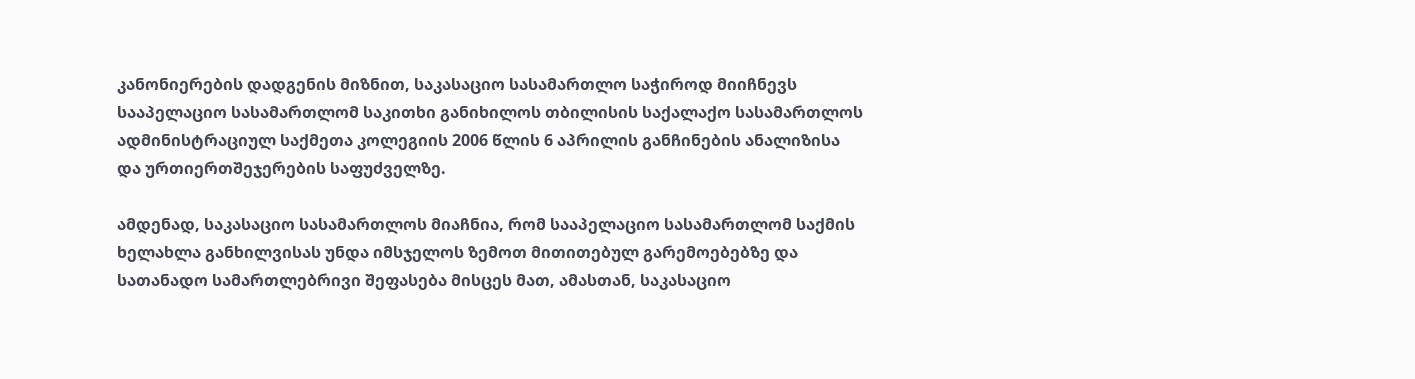კანონიერების დადგენის მიზნით, საკასაციო სასამართლო საჭიროდ მიიჩნევს სააპელაციო სასამართლომ საკითხი განიხილოს თბილისის საქალაქო სასამართლოს ადმინისტრაციულ საქმეთა კოლეგიის 2006 წლის 6 აპრილის განჩინების ანალიზისა და ურთიერთშეჯერების საფუძველზე.

ამდენად, საკასაციო სასამართლოს მიაჩნია, რომ სააპელაციო სასამართლომ საქმის ხელახლა განხილვისას უნდა იმსჯელოს ზემოთ მითითებულ გარემოებებზე და სათანადო სამართლებრივი შეფასება მისცეს მათ, ამასთან, საკასაციო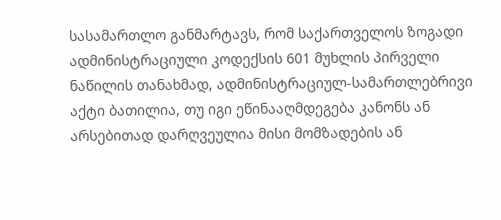სასამართლო განმარტავს, რომ საქართველოს ზოგადი ადმინისტრაციული კოდექსის 601 მუხლის პირველი ნაწილის თანახმად, ადმინისტრაციულ-სამართლებრივი აქტი ბათილია, თუ იგი ეწინააღმდეგება კანონს ან არსებითად დარღვეულია მისი მომზადების ან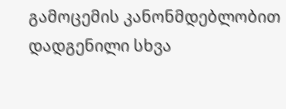გამოცემის კანონმდებლობით დადგენილი სხვა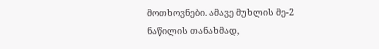მოთხოვნები. ამავე მუხლის მე-2 ნაწილის თანახმად,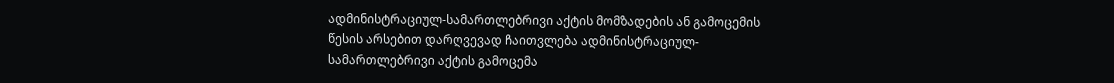ადმინისტრაციულ-სამართლებრივი აქტის მომზადების ან გამოცემის წესის არსებით დარღვევად ჩაითვლება ადმინისტრაციულ-სამართლებრივი აქტის გამოცემა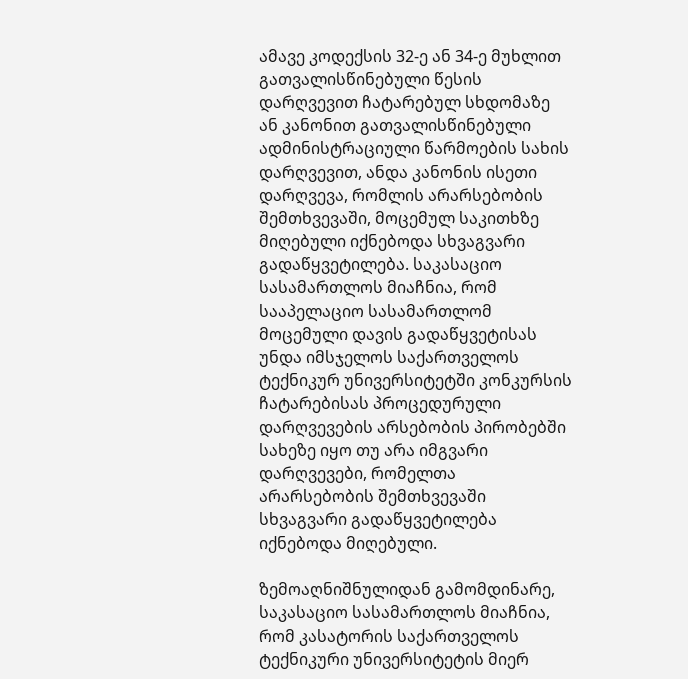ამავე კოდექსის 32-ე ან 34-ე მუხლით გათვალისწინებული წესის დარღვევით ჩატარებულ სხდომაზე ან კანონით გათვალისწინებული ადმინისტრაციული წარმოების სახის დარღვევით, ანდა კანონის ისეთი დარღვევა, რომლის არარსებობის შემთხვევაში, მოცემულ საკითხზე მიღებული იქნებოდა სხვაგვარი გადაწყვეტილება. საკასაციო სასამართლოს მიაჩნია, რომ სააპელაციო სასამართლომ მოცემული დავის გადაწყვეტისას უნდა იმსჯელოს საქართველოს ტექნიკურ უნივერსიტეტში კონკურსის ჩატარებისას პროცედურული დარღვევების არსებობის პირობებში სახეზე იყო თუ არა იმგვარი დარღვევები, რომელთა არარსებობის შემთხვევაში სხვაგვარი გადაწყვეტილება იქნებოდა მიღებული.

ზემოაღნიშნულიდან გამომდინარე, საკასაციო სასამართლოს მიაჩნია, რომ კასატორის საქართველოს ტექნიკური უნივერსიტეტის მიერ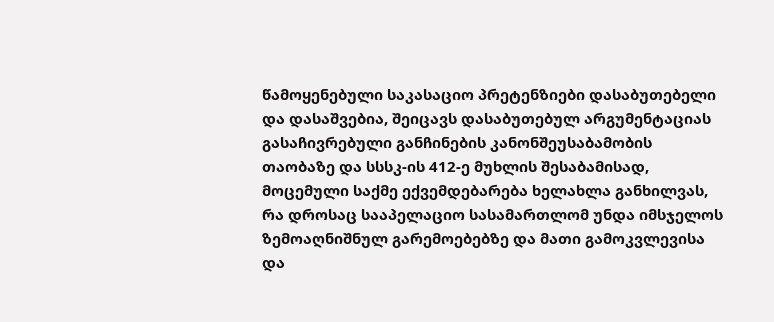წამოყენებული საკასაციო პრეტენზიები დასაბუთებელი და დასაშვებია, შეიცავს დასაბუთებულ არგუმენტაციას გასაჩივრებული განჩინების კანონშეუსაბამობის თაობაზე და სსსკ-ის 412-ე მუხლის შესაბამისად, მოცემული საქმე ექვემდებარება ხელახლა განხილვას, რა დროსაც სააპელაციო სასამართლომ უნდა იმსჯელოს ზემოაღნიშნულ გარემოებებზე და მათი გამოკვლევისა და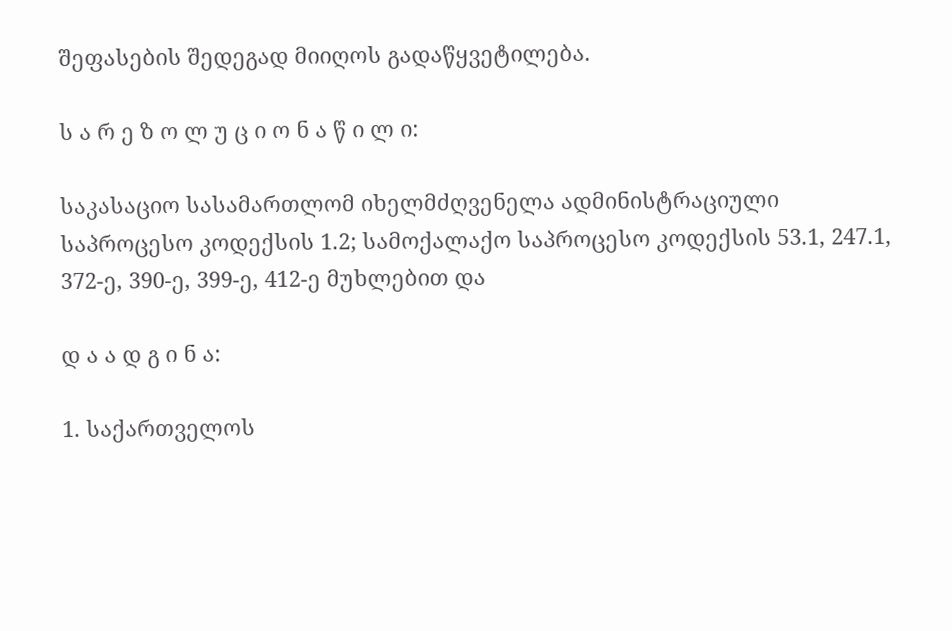შეფასების შედეგად მიიღოს გადაწყვეტილება.

ს ა რ ე ზ ო ლ უ ც ი ო ნ ა წ ი ლ ი:

საკასაციო სასამართლომ იხელმძღვენელა ადმინისტრაციული საპროცესო კოდექსის 1.2; სამოქალაქო საპროცესო კოდექსის 53.1, 247.1, 372-ე, 390-ე, 399-ე, 412-ე მუხლებით და

დ ა ა დ გ ი ნ ა:

1. საქართველოს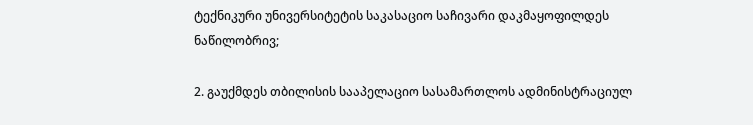ტექნიკური უნივერსიტეტის საკასაციო საჩივარი დაკმაყოფილდეს ნაწილობრივ;

2. გაუქმდეს თბილისის სააპელაციო სასამართლოს ადმინისტრაციულ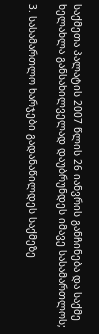საქმეთა პალატის 2007 წლის 26 იანვრის განჩინება და საქმე ხელახლა განსახილველად დაუბრუნდეს იმავე სასამართლოს;

3. სასამართლო ხარჯები გადანაწილდეს საქმეზე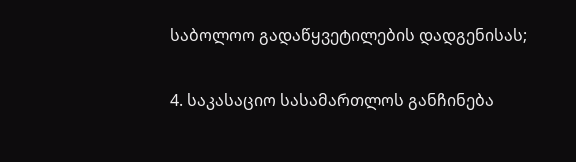საბოლოო გადაწყვეტილების დადგენისას;

4. საკასაციო სასამართლოს განჩინება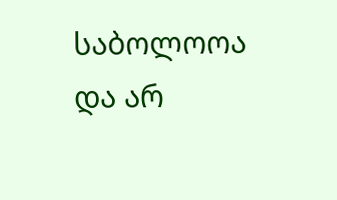საბოლოოა და არ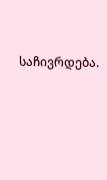საჩივრდება.